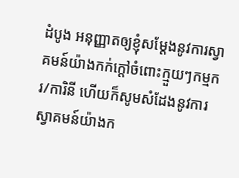ដំបូង អនុញ្ញាតឲ្យខ្ញុំសម្តែងនូវការស្វាគមន៍យ៉ាងកក់ក្តៅចំពោះក្មួយៗកម្មករ/ការិនី ហើយក៏សូមសំដែងនូវការស្វាគមន៍យ៉ាងក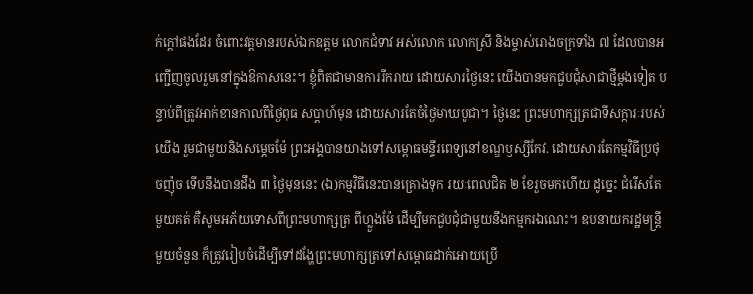ក់ក្ដៅផងដែរ ចំពោះវត្តមានរបស់ឯកឧត្តម លោកជំទាវ អស់លោក លោកស្រី និងម្ចាស់រោងចក្រទាំង ៧ ដែលបានអញ្ជើញចូលរួមនៅក្នុងឱកាសនេះ។ ខ្ញុំពិតជាមានការរីករាយ ដោយសារថ្ងៃនេះ យើងបានមកជួបជុំសាជាថ្មីម្ដងទៀត បន្ទាប់ពីត្រូវអាក់ខានកាលពីថ្ងៃពុធ សប្ដាហ៍មុន ដោយសារតែចំថ្ងៃមាឃបូជា។ ថ្ងៃនេះ ព្រះមហាក្សត្រជាទីសក្ការៈរបស់យើង រួមជាមួយនិងសម្ដេចម៉ែ ព្រះអង្គបានយាងទៅសម្ពោធមន្ទីរពេទ្យនៅខណ្ឌឫស្សីកែវ. ដោយសារតែកម្មវិធីប្រថុចញ៉ុច ទើបនឹងបានដឹង ៣ ថ្ងៃមុននេះ (ឯ)កម្មវិធីនេះបានគ្រោងទុក រយៈពេលជិត ២ ខែរួចមកហើយ ដូច្នេះ ជំរើសតែមួយគត់ គឺសូមអភ័យទោសពីព្រះមហាក្សត្រ ពីហ្លួងម៉ែ ដើម្បីមកជួបជុំជាមួយនឹងកម្មករឯណេះ។ ឧបនាយករដ្ឋមន្ត្រីមួយចំនួន ក៏ត្រូវរៀបចំដើម្បីទៅដង្ហែព្រះមហាក្សត្រទៅសម្ពោធដាក់អោយប្រើ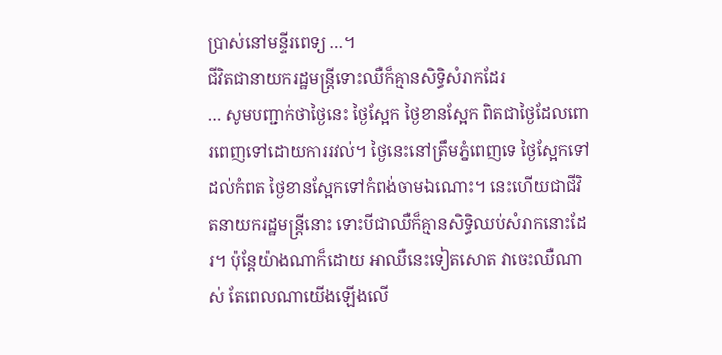ប្រាស់នៅមន្ទីរពេទ្យ …។
ជីវិតជានាយករដ្ឋមន្ត្រីទោះឈឺក៏គ្មានសិទ្ធិសំរាកដែរ
… សូមបញ្ជាក់ថាថ្ងៃនេះ ថ្ងៃស្អែក ថ្ងៃខានស្អែក ពិតជាថ្ងៃដែលពោរពេញទៅដោយការរវល់។ ថ្ងៃនេះនៅត្រឹមភ្នំពេញទេ ថ្ងៃស្អែកទៅដល់កំពត ថ្ងៃខានស្អែកទៅកំពង់ចាមឯណោះ។ នេះហើយជាជីវិតនាយករដ្ឋមន្ត្រីនោះ ទោះបីជាឈឺក៏គ្មានសិទ្ធិឈប់សំរាកនោះដែរ។ ប៉ុន្តែយ៉ាងណាក៏ដោយ អាឈឺនេះទៀតសោត វាចេះឈឺណាស់ តែពេលណាយើងឡើងលើ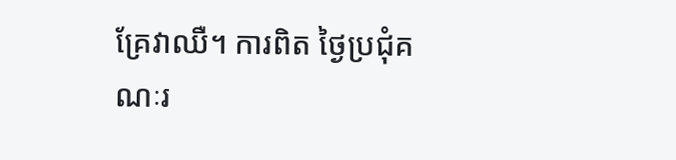គ្រែវាឈឺ។ ការពិត ថ្ងៃប្រជុំគណៈរ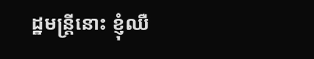ដ្ឋមន្ត្រីនោះ ខ្ញុំឈឺ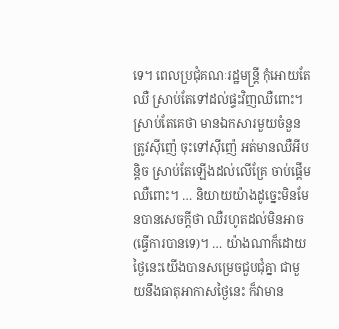ទេ។ ពេលប្រជុំគណៈរដ្ឋមន្ត្រី កុំអោយតែឈឺ ស្រាប់តែទៅដល់ផ្ទះវិញឈឺពោះ។ ស្រាប់តែគេថា មានឯកសារមួយចំនួនត្រូវស៊ីញ៉េ ចុះទៅស៊ីញ៉េ អត់មានឈឺអីបន្តិច ស្រាប់តែឡើងដល់លើគ្រែ ចាប់ផ្តើមឈឺពោះ។ … និយាយយ៉ាងដូច្នេះមិនមែនបានសេចក្តីថា ឈឺរហូតដល់មិនអាច(ធ្វើការបានទេ)។ … យ៉ាងណាក៏ដោយ ថ្ងៃនេះយើងបានសម្រេចជួបជុំគ្នា ជាមួយនឹងធាតុអាកាសថ្ងៃនេះ ក៏វាមាន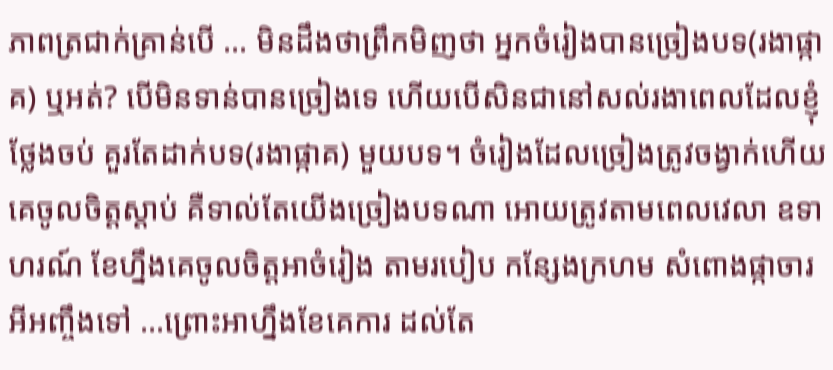ភាពត្រជាក់គ្រាន់បើ … មិនដឹងថាព្រឹកមិញថា អ្នកចំរៀងបានច្រៀងបទ(រងាផ្កាគ) ឬអត់? បើមិនទាន់បានច្រៀងទេ ហើយបើសិនជានៅសល់រងាពេលដែលខ្ញុំថ្លែងចប់ គួរតែដាក់បទ(រងាផ្កាគ) មួយបទ។ ចំរៀងដែលច្រៀងត្រូវចង្វាក់ហើយគេចូលចិត្តស្ដាប់ គឺទាល់តែយើងច្រៀងបទណា អោយត្រូវតាមពេលវេលា ឧទាហរណ៍ ខែហ្នឹងគេចូលចិត្តអាចំរៀង តាមរបៀប កន្សែងក្រហម សំពោងផ្កាចារ អីអញ្ចឹងទៅ …ព្រោះអាហ្នឹងខែគេការ ដល់តែ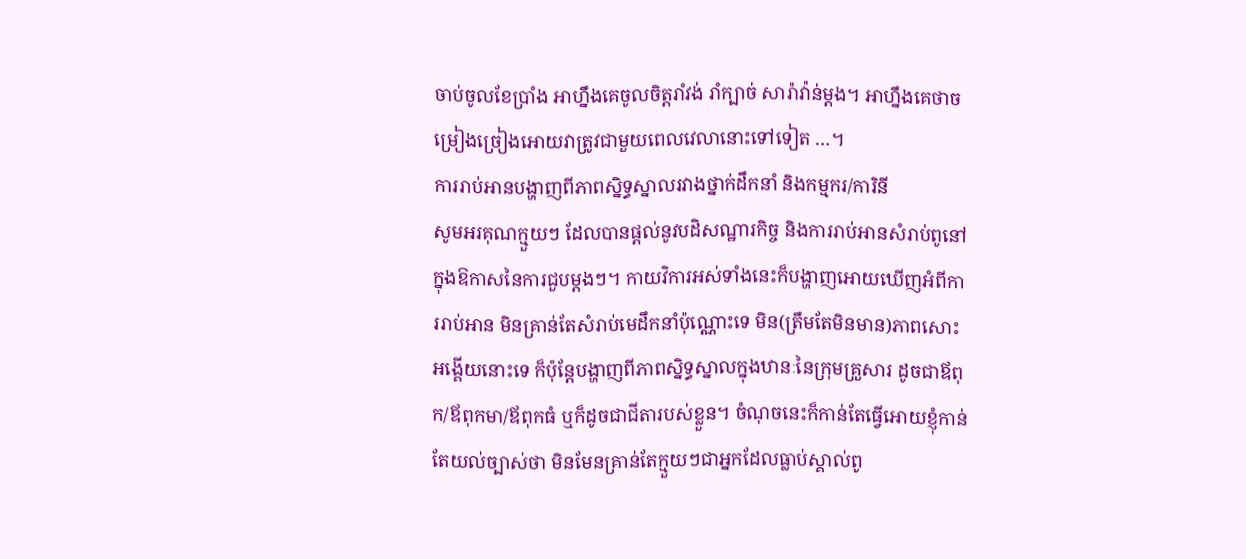ចាប់ចូលខែប្រាំង អាហ្នឹងគេចូលចិត្តរាំវង់ រាំក្បាច់ សារ៉ាវ៉ាន់ម្ដង។ អាហ្នឹងគេថាចម្រៀងច្រៀងអោយវាត្រូវជាមួយពេលវេលានោះទៅទៀត …។
ការរាប់អានបង្ហាញពីភាពស្និទ្ធស្នាលរវាងថ្នាក់ដឹកនាំ និងកម្មករ/ការិនី
សូមអរគុណក្មួយៗ ដែលបានផ្តល់នូវបដិសណ្ឋារកិច្ច និងការរាប់អានសំរាប់ពូនៅក្នុងឱកាសនៃការជួបម្ដងៗ។ កាយវិការអស់ទាំងនេះក៏បង្ហាញអោយឃើញអំពីការរាប់អាន មិនគ្រាន់តែសំរាប់មេដឹកនាំប៉ុណ្ណោះទេ មិន(ត្រឹមតែមិនមាន)ភាពសោះអង្គើយនោះទេ ក៏ប៉ុន្តែបង្ហាញពីភាពស្និទ្ធស្នាលក្នុងឋានៈនៃក្រុមគ្រួសារ ដូចជាឪពុក/ឪពុកមា/ឪពុកធំ ឬក៏ដូចជាជីតារបស់ខ្លួន។ ចំណុចនេះក៏កាន់តែធ្វើអោយខ្ញុំកាន់តែយល់ច្បាស់ថា មិនមែនគ្រាន់តែក្មួយៗជាអ្នកដែលធ្លាប់ស្គាល់ពូ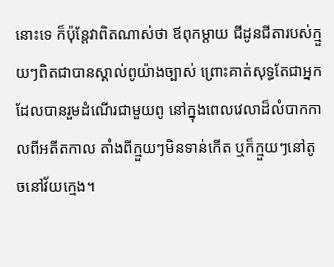នោះទេ ក៏ប៉ុន្តែវាពិតណាស់ថា ឪពុកម្ដាយ ជីដូនជីតារបស់ក្មួយៗពិតជាបានស្គាល់ពូយ៉ាងច្បាស់ ព្រោះគាត់សុទ្ធតែជាអ្នកដែលបានរួមដំណើរជាមួយពូ នៅក្នុងពេលវេលាដ៏លំបាកកាលពីអតីតកាល តាំងពីក្មួយៗមិនទាន់កើត ឬក៏ក្មួយៗនៅតូចនៅវ័យក្មេង។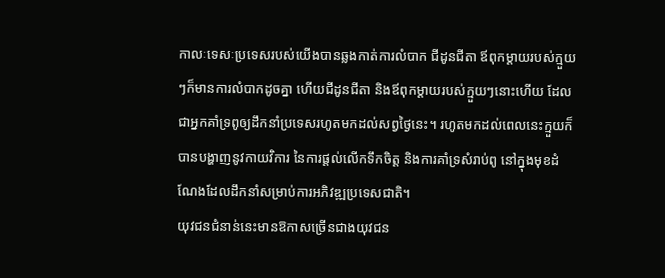កាលៈទេសៈប្រទេសរបស់យើងបានឆ្លងកាត់ការលំបាក ជីដូនជីតា ឪពុកម្ដាយរបស់ក្មួយៗក៏មានការលំបាកដូចគ្នា ហើយជីដូនជីតា និងឪពុកម្ដាយរបស់ក្មួយៗនោះហើយ ដែលជាអ្នកគាំទ្រពូឲ្យដឹកនាំប្រទេសរហូតមកដល់សព្វថ្ងៃនេះ។ រហូតមកដល់ពេលនេះក្មួយក៏បានបង្ហាញនូវកាយវិការ នៃការផ្តល់លើកទឹកចិត្ត និងការគាំទ្រសំរាប់ពូ នៅក្នុងមុខដំណែងដែលដឹកនាំសម្រាប់ការអភិវឌ្ឍប្រទេសជាតិ។
យុវជនជំនាន់នេះមានឱកាសច្រើនជាងយុវជន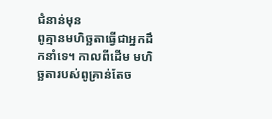ជំនាន់មុន
ពូគ្មានមហិច្ឆតាធ្វើជាអ្នកដឹកនាំទេ។ កាលពីដើម មហិច្ឆតារបស់ពូគ្រាន់តែច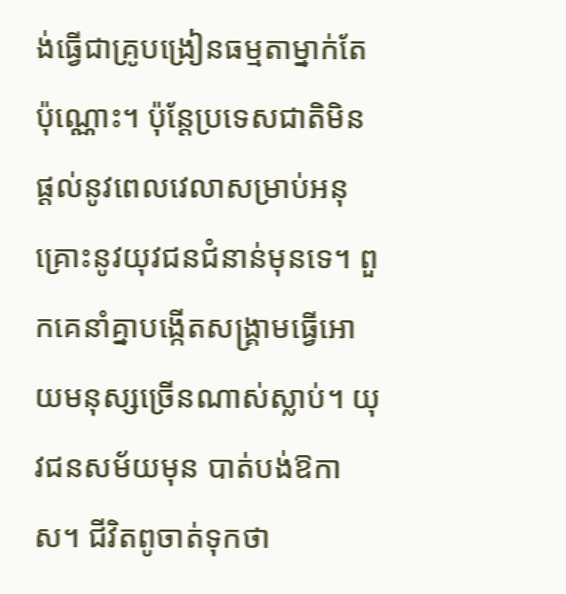ង់ធ្វើជាគ្រូបង្រៀនធម្មតាម្នាក់តែប៉ុណ្ណោះ។ ប៉ុន្តែប្រទេសជាតិមិនផ្ដល់នូវពេលវេលាសម្រាប់អនុគ្រោះនូវយុវជនជំនាន់មុនទេ។ ពួកគេនាំគ្នាបង្កើតសង្គ្រាមធ្វើអោយមនុស្សច្រើនណាស់ស្លាប់។ យុវជនសម័យមុន បាត់បង់ឱកាស។ ជីវិតពូចាត់ទុកថា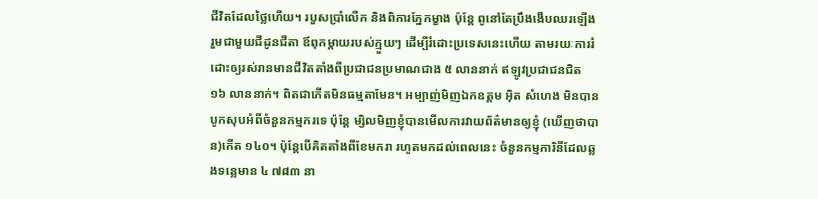ជីវិតដែលថ្លៃហើយ។ របួសប្រាំលើក និងពិការភ្នែកម្ខាង ប៉ុន្តែ ពូនៅតែប្រឹងងើបឈរឡើង រួមជាមួយជីដូនជីតា ឪពុកម្តាយរបស់ក្មួយៗ ដើម្បីរំដោះប្រទេសនេះហើយ តាមរយៈការរំដោះឲ្យរស់រានមានជីវិតតាំងពីប្រជាជនប្រមាណជាង ៥ លាននាក់ ឥឡូវប្រជាជនជិត ១៦ លាននាក់។ ពិតជាកើតមិនធម្មតាមែន។ អម្បាញ់មិញឯកឧត្តម អ៊ិត សំហេង មិនបានបូកសុបអំពីចំនួនកម្មករទេ ប៉ុន្តែ ម្សិលមិញខ្ញុំបានមើលការវាយព័ត៌មានឲ្យខ្ញុំ (ឃើញថាបាន)កើត ១៤០។ ប៉ុន្តែបើគិតតាំងពីខែមករា រហូតមកដល់ពេលនេះ ចំនួនកម្មការិនីដែលឆ្លងទន្លេមាន ៤ ៧៨៣ នា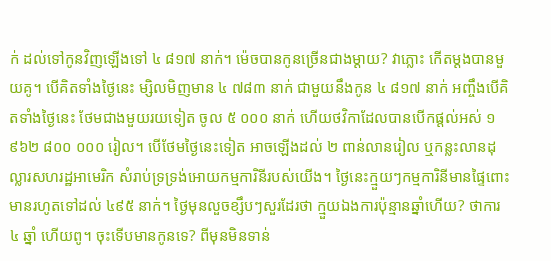ក់ ដល់ទៅកូនវិញឡើងទៅ ៤ ៨១៧ នាក់។ ម៉េចបានកូនច្រើនជាងម្ដាយ? វាភ្លោះ កើតម្ដងបានមួយគូ។ បើគិតទាំងថ្ងៃនេះ ម្សិលមិញមាន ៤ ៧៨៣ នាក់ ជាមួយនឹងកូន ៤ ៨១៧ នាក់ អញ្ចឹងបើគិតទាំងថ្ងៃនេះ ថែមជាងមួយរយទៀត ចូល ៥ ០០០ នាក់ ហើយថវិកាដែលបានបើកផ្ដល់អស់ ១ ៩៦២ ៨០០ ០០០ រៀល។ បើថែមថ្ងៃនេះទៀត អាចឡើងដល់ ២ ពាន់លានរៀល ឬកន្លះលានដុល្លារសហរដ្ឋអាមេរិក សំរាប់ទ្រទ្រង់អោយកម្មការិនីរបស់យើង។ ថ្ងៃនេះក្មួយៗកម្មការិនីមានផ្ទៃពោះមានរហូតទៅដល់ ៤៩៥ នាក់។ ថ្ងៃមុនលួចខ្សឹបៗសួរដែរថា ក្មួយឯងការប៉ុន្មានឆ្នាំហើយ? ថាការ ៤ ឆ្នាំ ហើយពូ។ ចុះទើបមានកូនទេ? ពីមុនមិនទាន់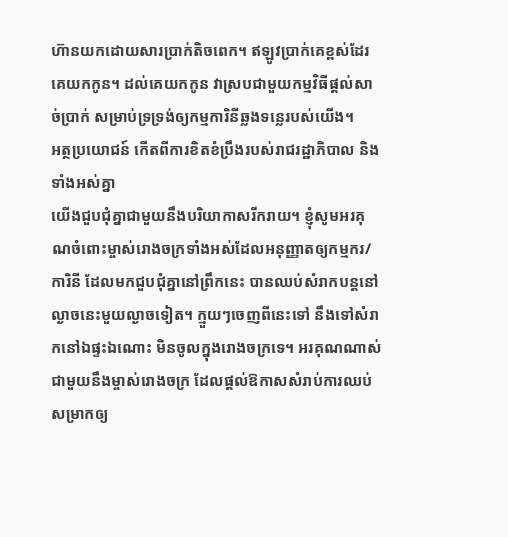ហ៊ានយកដោយសារប្រាក់តិចពេក។ ឥឡូវប្រាក់គេខ្ពស់ដែរ គេយកកូន។ ដល់គេយកកូន វាស្របជាមួយកម្មវិធីផ្ដល់សាច់ប្រាក់ សម្រាប់ទ្រទ្រង់ឲ្យកម្មការិនីឆ្លងទន្លេរបស់យើង។
អត្ថប្រយោជន៍ កើតពីការខិតខំប្រឹងរបស់រាជរដ្ឋាភិបាល និងទាំងអស់គ្នា
យើងជួបជុំគ្នាជាមួយនឹងបរិយាកាសរីករាយ។ ខ្ញុំសូមអរគុណចំពោះម្ចាស់រោងចក្រទាំងអស់ដែលអនុញ្ញាតឲ្យកម្មករ/ការិនី ដែលមកជួបជុំគ្នានៅព្រឹកនេះ បានឈប់សំរាកបន្តនៅល្ងាចនេះមួយល្ងាចទៀត។ ក្មួយៗចេញពីនេះទៅ នឹងទៅសំរាកនៅឯផ្ទះឯណោះ មិនចូលក្នុងរោងចក្រទេ។ អរគុណណាស់ជាមួយនឹងម្ចាស់រោងចក្រ ដែលផ្ដល់ឱកាសសំរាប់ការឈប់សម្រាកឲ្យ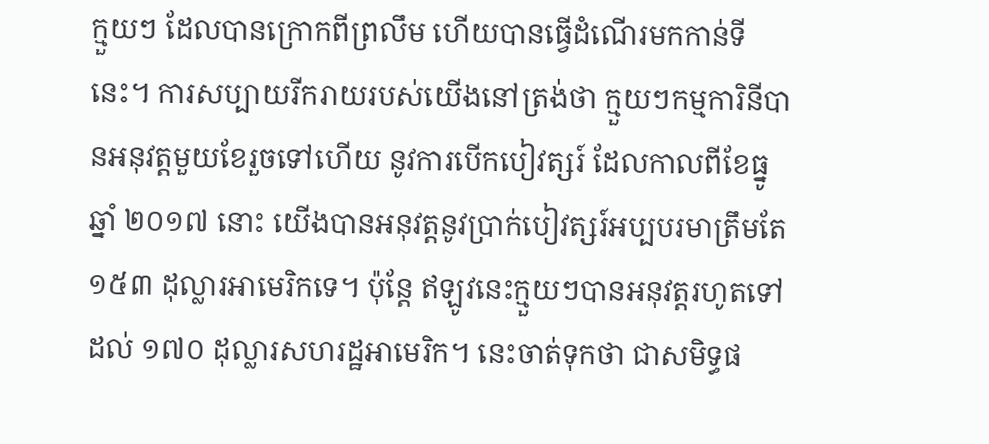ក្មួយៗ ដែលបានក្រោកពីព្រលឹម ហើយបានធ្វើដំណើរមកកាន់ទីនេះ។ ការសប្បាយរីករាយរបស់យើងនៅត្រង់ថា ក្មួយៗកម្មការិនីបានអនុវត្តមួយខែរួចទៅហើយ នូវការបើកបៀវត្សរ៍ ដែលកាលពីខែធ្នូ ឆ្នាំ ២០១៧ នោះ យើងបានអនុវត្តនូវប្រាក់បៀវត្សរ៍អប្បបរមាត្រឹមតែ ១៥៣ ដុល្លារអាមេរិកទេ។ ប៉ុន្តែ ឥឡូវនេះក្មួយៗបានអនុវត្តរហូតទៅដល់ ១៧០ ដុល្លារសហរដ្ឋអាមេរិក។ នេះចាត់ទុកថា ជាសមិទ្ធផ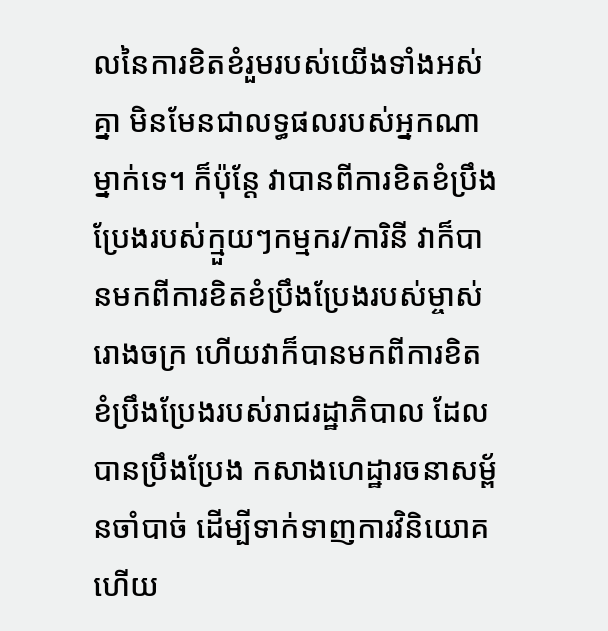លនៃការខិតខំរួមរបស់យើងទាំងអស់គ្នា មិនមែនជាលទ្ធផលរបស់អ្នកណាម្នាក់ទេ។ ក៏ប៉ុន្តែ វាបានពីការខិតខំប្រឹងប្រែងរបស់ក្មួយៗកម្មករ/ការិនី វាក៏បានមកពីការខិតខំប្រឹងប្រែងរបស់ម្ចាស់រោងចក្រ ហើយវាក៏បានមកពីការខិតខំប្រឹងប្រែងរបស់រាជរដ្ឋាភិបាល ដែលបានប្រឹងប្រែង កសាងហេដ្ឋារចនាសម្ព័នចាំបាច់ ដើម្បីទាក់ទាញការវិនិយោគ ហើយ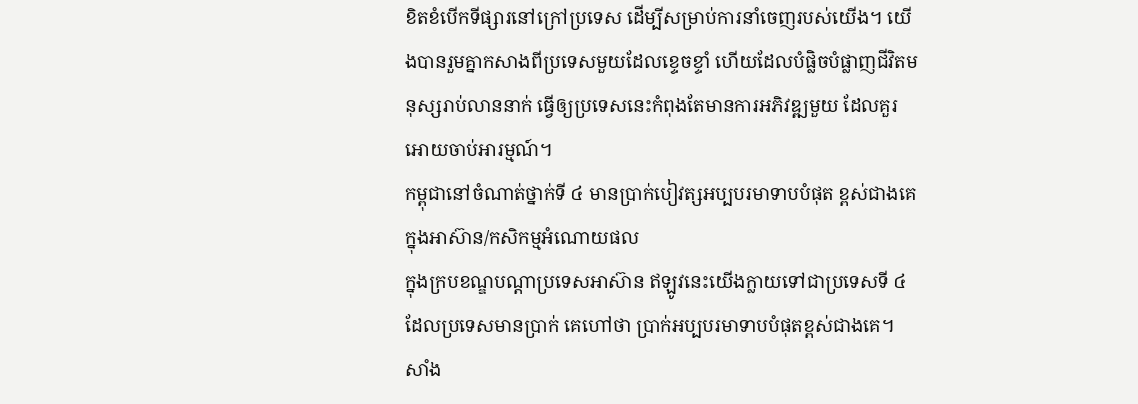ខិតខំបើកទីផ្សារនៅក្រៅប្រទេស ដើម្បីសម្រាប់ការនាំចេញរបស់យើង។ យើងបានរួមគ្នាកសាងពីប្រទេសមួយដែលខ្ទេចខ្ទាំ ហើយដែលបំផ្លិចបំផ្លាញជីវិតមនុស្សរាប់លាននាក់ ធ្វើឲ្យប្រទេសនេះកំពុងតែមានការអភិវឌ្ឍមួយ ដែលគួរអោយចាប់អារម្មណ៍។
កម្ពុជានៅចំណាត់ថ្នាក់ទី ៤ មានប្រាក់បៀវត្សអប្បបរមាទាបបំផុត ខ្ពស់ជាងគេក្នុងអាស៊ាន/កសិកម្មអំណោយផល
ក្នុងក្របខណ្ឌបណ្ដាប្រទេសអាស៊ាន ឥឡូវនេះយើងក្លាយទៅជាប្រទេសទី ៤ ដែលប្រទេសមានប្រាក់ គេហៅថា ប្រាក់អប្បបរមាទាបបំផុតខ្ពស់ជាងគេ។ សាំង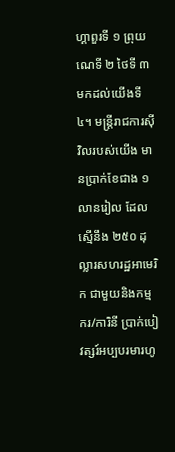ហ្គាពួរទី ១ ព្រុយណេទី ២ ថៃទី ៣ មកដល់យើងទី ៤។ មន្ត្រីរាជការស៊ីវិលរបស់យើង មានប្រាក់ខែជាង ១ លានរៀល ដែលស្មើនឹង ២៥០ ដុល្លារសហរដ្ឋអាមេរិក ជាមួយនិងកម្មករ/ការិនី ប្រាក់បៀវត្សរ៍អប្បបរមារហូ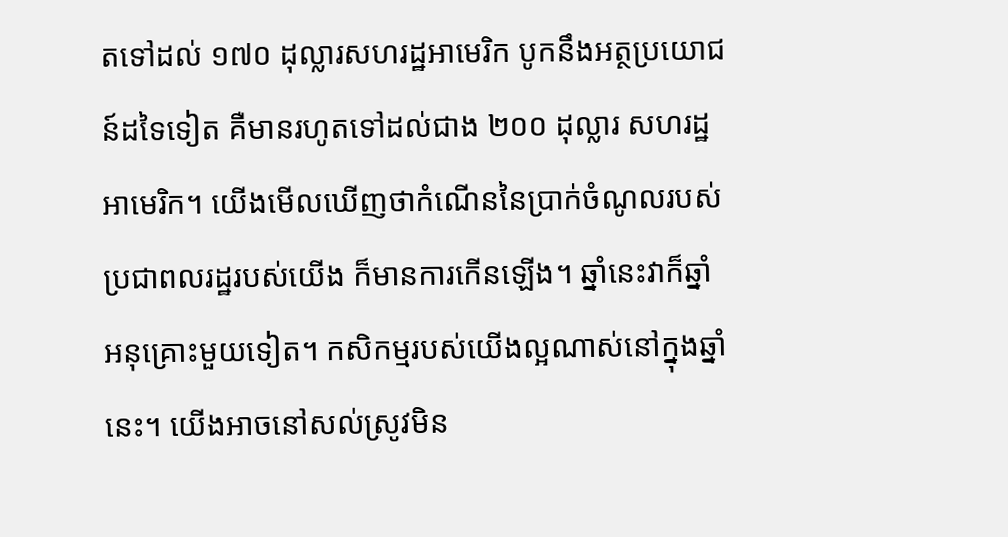តទៅដល់ ១៧០ ដុល្លារសហរដ្ឋអាមេរិក បូកនឹងអត្ថប្រយោជន៍ដទៃទៀត គឺមានរហូតទៅដល់ជាង ២០០ ដុល្លារ សហរដ្ឋអាមេរិក។ យើងមើលឃើញថាកំណើននៃប្រាក់ចំណូលរបស់ប្រជាពលរដ្ឋរបស់យើង ក៏មានការកើនឡើង។ ឆ្នាំនេះវាក៏ឆ្នាំអនុគ្រោះមួយទៀត។ កសិកម្មរបស់យើងល្អណាស់នៅក្នុងឆ្នាំនេះ។ យើងអាចនៅសល់ស្រូវមិន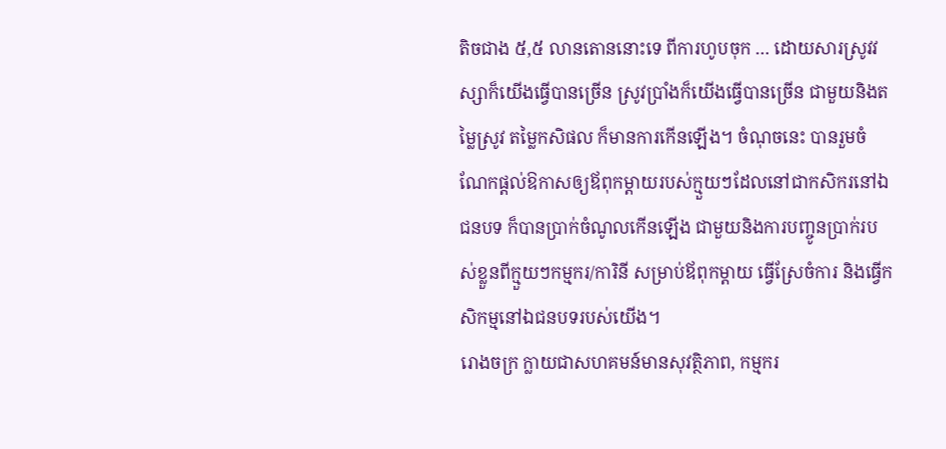តិចជាង ៥,៥ លានតោននោះទេ ពីការហូបចុក … ដោយសារស្រូវវស្សាក៏យើងធ្វើបានច្រើន ស្រូវប្រាំងក៏យើងធ្វើបានច្រើន ជាមួយនិងតម្លៃស្រូវ តម្លៃកសិផល ក៏មានការកើនឡើង។ ចំណុចនេះ បានរួមចំណែកផ្តល់ឱកាសឲ្យឪពុកម្តាយរបស់ក្មួយៗដែលនៅជាកសិករនៅឯជនបទ ក៏បានប្រាក់ចំណូលកើនឡើង ជាមួយនិងការបញ្ចូនប្រាក់របស់ខ្លួនពីក្មួយៗកម្មករ/ការិនី សម្រាប់ឪពុកម្តាយ ធ្វើស្រែចំការ និងធ្វើកសិកម្មនៅឯជនបទរបស់យើង។
រោងចក្រ ក្លាយជាសហគមន៍មានសុវត្ថិភាព, កម្មករ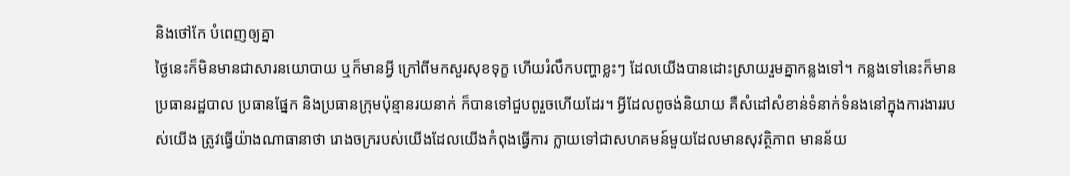និងថៅកែ បំពេញឲ្យគ្នា
ថ្ងៃនេះក៏មិនមានជាសារនយោបាយ ឬក៏មានអ្វី ក្រៅពីមកសួរសុខទុក្ខ ហើយរំលឹកបញ្ហាខ្លះៗ ដែលយើងបានដោះស្រាយរួមគ្នាកន្លងទៅ។ កន្លងទៅនេះក៏មានប្រធានរដ្ឋបាល ប្រធានផ្នែក និងប្រធានក្រុមប៉ុន្មានរយនាក់ ក៏បានទៅជួបពូរួចហើយដែរ។ អ្វីដែលពូចង់និយាយ គឺសំដៅសំខាន់ទំនាក់ទំនងនៅក្នុងការងាររបស់យើង ត្រូវធ្វើយ៉ាងណាធានាថា រោងចក្ររបស់យើងដែលយើងកំពុងធ្វើការ ក្លាយទៅជាសហគមន៍មួយដែលមានសុវត្ថិភាព មានន័យ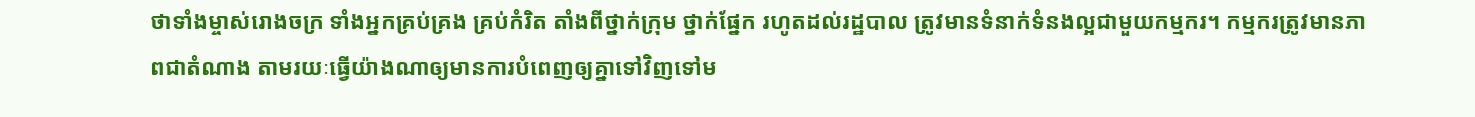ថាទាំងម្ចាស់រោងចក្រ ទាំងអ្នកគ្រប់គ្រង គ្រប់កំរិត តាំងពីថ្នាក់ក្រុម ថ្នាក់ផ្នែក រហូតដល់រដ្ឋបាល ត្រូវមានទំនាក់ទំនងល្អជាមួយកម្មករ។ កម្មករត្រូវមានភាពជាតំណាង តាមរយៈធ្វើយ៉ាងណាឲ្យមានការបំពេញឲ្យគ្នាទៅវិញទៅម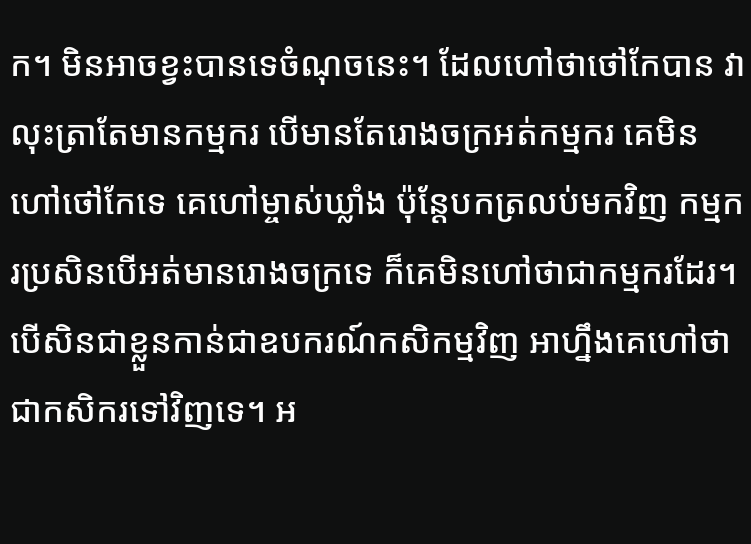ក។ មិនអាចខ្វះបានទេចំណុចនេះ។ ដែលហៅថាថៅកែបាន វាលុះត្រាតែមានកម្មករ បើមានតែរោងចក្រអត់កម្មករ គេមិនហៅថៅកែទេ គេហៅម្ចាស់ឃ្លាំង ប៉ុន្តែបកត្រលប់មកវិញ កម្មករប្រសិនបើអត់មានរោងចក្រទេ ក៏គេមិនហៅថាជាកម្មករដែរ។ បើសិនជាខ្លួនកាន់ជាឧបករណ៍កសិកម្មវិញ អាហ្នឹងគេហៅថាជាកសិករទៅវិញទេ។ អ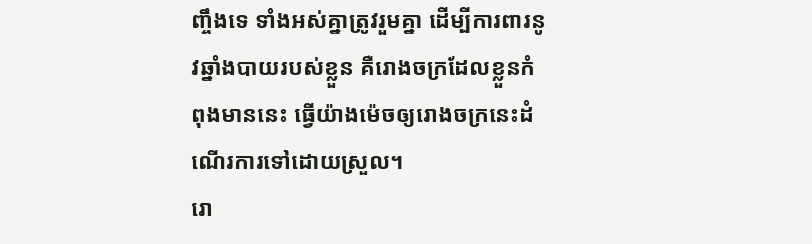ញ្ចឹងទេ ទាំងអស់គ្នាត្រូវរួមគ្នា ដើម្បីការពារនូវឆ្នាំងបាយរបស់ខ្លួន គឺរោងចក្រដែលខ្លួនកំពុងមាននេះ ធ្វើយ៉ាងម៉េចឲ្យរោងចក្រនេះដំណើរការទៅដោយស្រួល។
រោ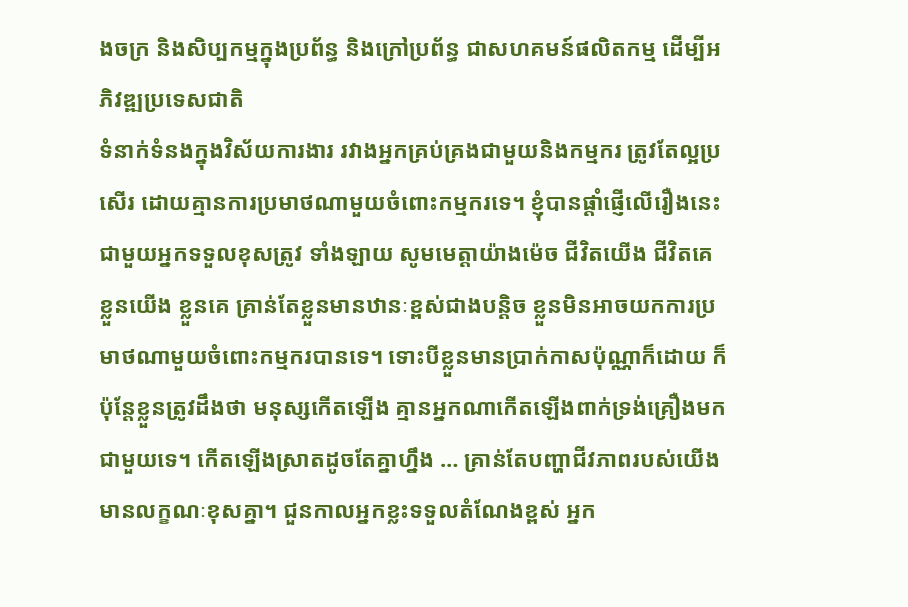ងចក្រ និងសិប្បកម្មក្នុងប្រព័ន្ធ និងក្រៅប្រព័ន្ធ ជាសហគមន៍ផលិតកម្ម ដើម្បីអភិវឌ្ឍប្រទេសជាតិ
ទំនាក់ទំនងក្នុងវិស័យការងារ រវាងអ្នកគ្រប់គ្រងជាមួយនិងកម្មករ ត្រូវតែល្អប្រសើរ ដោយគ្មានការប្រមាថណាមួយចំពោះកម្មករទេ។ ខ្ញុំបានផ្តាំផ្ញើលើរឿងនេះ ជាមួយអ្នកទទួលខុសត្រូវ ទាំងឡាយ សូមមេត្តាយ៉ាងម៉េច ជីវិតយើង ជីវិតគេ ខ្លួនយើង ខ្លួនគេ គ្រាន់តែខ្លួនមានឋានៈខ្ពស់ជាងបន្តិច ខ្លួនមិនអាចយកការប្រមាថណាមួយចំពោះកម្មករបានទេ។ ទោះបីខ្លួនមានប្រាក់កាសប៉ុណ្ណាក៏ដោយ ក៏ប៉ុន្តែខ្លួនត្រូវដឹងថា មនុស្សកើតឡើង គ្មានអ្នកណាកើតឡើងពាក់ទ្រង់គ្រឿងមកជាមួយទេ។ កើតឡើងស្រាតដូចតែគ្នាហ្នឹង … គ្រាន់តែបញ្ហាជីវភាពរបស់យើងមានលក្ខណៈខុសគ្នា។ ជួនកាលអ្នកខ្លះទទួលតំណែងខ្ពស់ អ្នក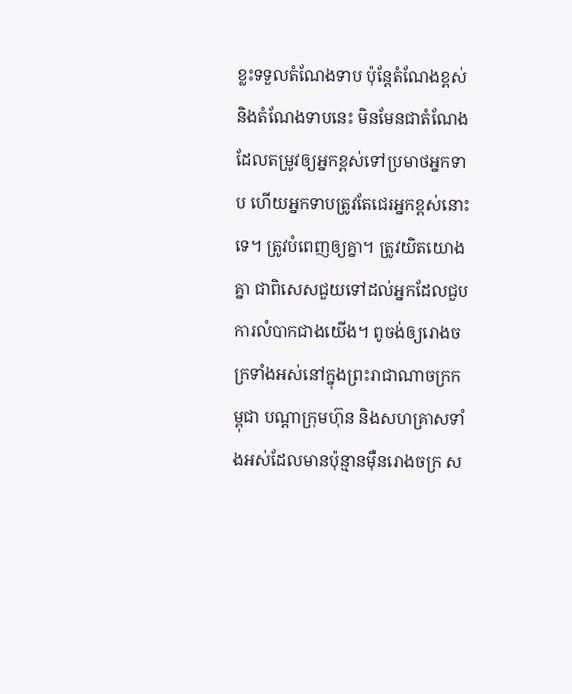ខ្លះទទួលតំណែងទាប ប៉ុន្តែតំណែងខ្ពស់ និងតំណែងទាបនេះ មិនមែនជាតំណែង ដែលតម្រូវឲ្យអ្នកខ្ពស់ទៅប្រមាថអ្នកទាប ហើយអ្នកទាបត្រូវតែជេរអ្នកខ្ពស់នោះទេ។ ត្រូវបំពេញឲ្យគ្នា។ ត្រូវយិតយោងគ្នា ជាពិសេសជួយទៅដល់អ្នកដែលជួបការលំបាកជាងយើង។ ពូចង់ឲ្យរោងចក្រទាំងអស់នៅក្នុងព្រះរាជាណាចក្រកម្ពុជា បណ្តាក្រុមហ៊ុន និងសហគ្រាសទាំងអស់ដែលមានប៉ុន្មានម៉ឺនរោងចក្រ ស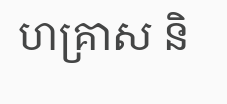ហគ្រាស និ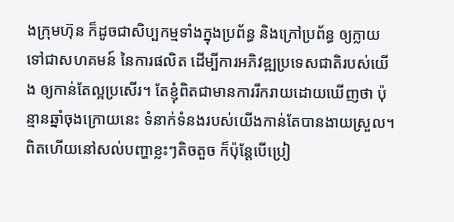ងក្រុមហ៊ុន ក៏ដូចជាសិប្បកម្មទាំងក្នុងប្រព័ន្ធ និងក្រៅប្រព័ន្ធ ឲ្យក្លាយទៅជាសហគមន៍ នៃការផលិត ដើម្បីការអភិវឌ្ឍប្រទេសជាតិរបស់យើង ឲ្យកាន់តែល្អប្រសើរ។ តែខ្ញុំពិតជាមានការរីករាយដោយឃើញថា ប៉ុន្មានឆ្នាំចុងក្រោយនេះ ទំនាក់ទំនងរបស់យើងកាន់តែបានងាយស្រួល។ ពិតហើយនៅសល់បញ្ហាខ្លះៗតិចតួច ក៏ប៉ុន្តែបើប្រៀ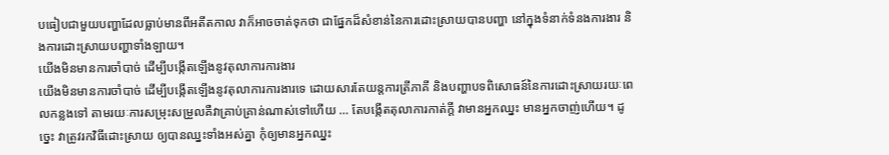បធៀបជាមួយបញ្ហាដែលធ្លាប់មានពីអតីតកាល វាក៏អាចចាត់ទុកថា ជាផ្នែកដ៏សំខាន់នៃការដោះស្រាយបានបញ្ហា នៅក្នុងទំនាក់ទំនងការងារ និងការដោះស្រាយបញ្ហាទាំងឡាយ។
យើងមិនមានការចាំបាច់ ដើម្បីបង្កើតឡើងនូវតុលាការការងារ
យើងមិនមានការចាំបាច់ ដើម្បីបង្កើតឡើងនូវតុលាការការងារទេ ដោយសារតែយន្តការត្រីភាគី និងបញ្ហាបទពិសោធន៍នៃការដោះស្រាយរយៈពេលកន្លងទៅ តាមរយៈការសម្រុះសម្រួលគឺវាគ្រាប់គ្រាន់ណាស់ទៅហើយ … តែបង្កើតតុលាការកាត់ក្តី វាមានអ្នកឈ្នះ មានអ្នកចាញ់ហើយ។ ដូច្នេះ វាត្រូវរកវិធីដោះស្រាយ ឲ្យបានឈ្នះទាំងអស់គ្នា កុំឲ្យមានអ្នកឈ្នះ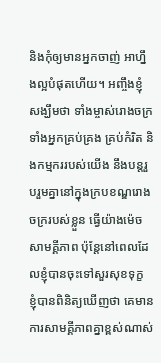និងកុំឲ្យមានអ្នកចាញ់ អាហ្នឹងល្អបំផុតហើយ។ អញ្ចឹងខ្ញុំសង្ឃឹមថា ទាំងម្ចាស់រោងចក្រ ទាំងអ្នកគ្រប់គ្រង គ្រប់កំរិត និងកម្មកររបស់យើង នឹងបន្តរួបរួមគ្នានៅក្នុងក្របខណ្ឌរោងចក្ររបស់ខ្លួន ធ្វើយ៉ាងម៉េចសាមគ្គីភាព ប៉ុន្តែនៅពេលដែលខ្ញុំបានចុះទៅសួរសុខទុក្ខ ខ្ញុំបានពិនិត្យឃើញថា គេមានការសាមគ្គីភាពគ្នាខ្ពស់ណាស់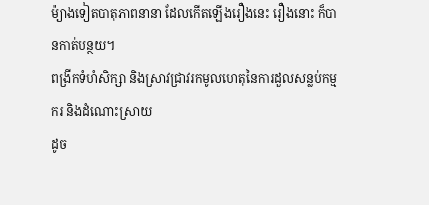ម៉្យាងទៀតបាតុភាពនានា ដែលកើតឡើងរឿងនេះ រឿងនោះ ក៏បានកាត់បន្ថយ។
ពង្រីកទំហំសិក្សា និងស្រាវជ្រាវរកមូលហេតុនៃការដួលសន្លប់កម្មករ និងដំណោះស្រាយ
ដូច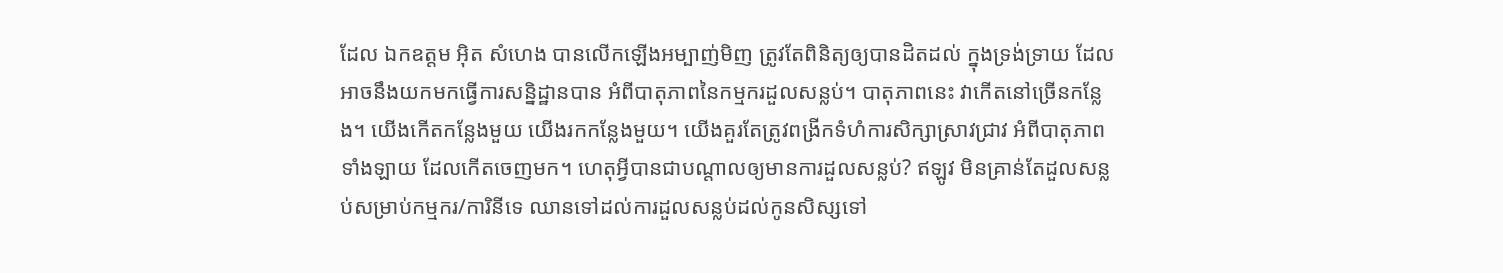ដែល ឯកឧត្តម អ៊ិត សំហេង បានលើកឡើងអម្បាញ់មិញ ត្រូវតែពិនិត្យឲ្យបានដិតដល់ ក្នុងទ្រង់ទ្រាយ ដែលអាចនឹងយកមកធ្វើការសន្និដ្ឋានបាន អំពីបាតុភាពនៃកម្មករដួលសន្លប់។ បាតុភាពនេះ វាកើតនៅច្រើនកន្លែង។ យើងកើតកន្លែងមួយ យើងរកកន្លែងមួយ។ យើងគួរតែត្រូវពង្រីកទំហំការសិក្សាស្រាវជ្រាវ អំពីបាតុភាពទាំងឡាយ ដែលកើតចេញមក។ ហេតុអ្វីបានជាបណ្តាលឲ្យមានការដួលសន្លប់? ឥឡូវ មិនគ្រាន់តែដួលសន្លប់សម្រាប់កម្មករ/ការិនីទេ ឈានទៅដល់ការដួលសន្លប់ដល់កូនសិស្សទៅ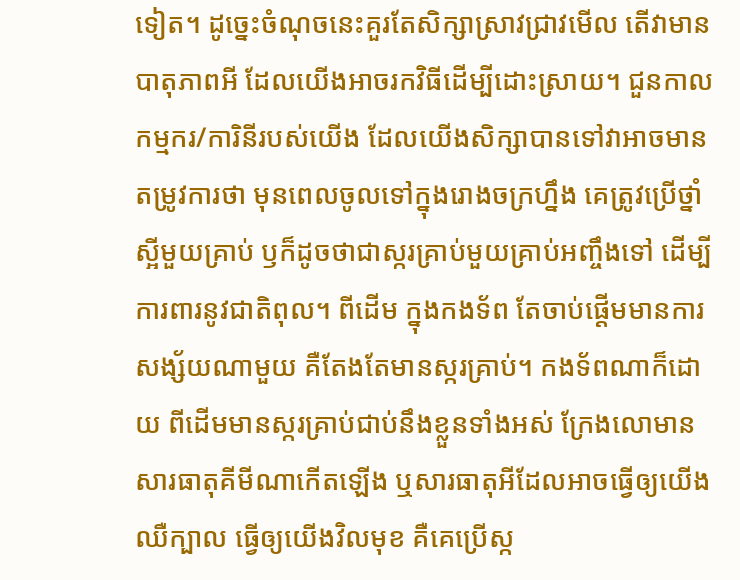ទៀត។ ដូច្នេះចំណុចនេះគួរតែសិក្សាស្រាវជ្រាវមើល តើវាមានបាតុភាពអី ដែលយើងអាចរកវិធីដើម្បីដោះស្រាយ។ ជួនកាលកម្មករ/ការិនីរបស់យើង ដែលយើងសិក្សាបានទៅវាអាចមានតម្រូវការថា មុនពេលចូលទៅក្នុងរោងចក្រហ្នឹង គេត្រូវប្រើថ្នាំស្អីមួយគ្រាប់ ឫក៏ដូចថាជាស្ករគ្រាប់មួយគ្រាប់អញ្ចឹងទៅ ដើម្បីការពារនូវជាតិពុល។ ពីដើម ក្នុងកងទ័ព តែចាប់ផ្តើមមានការសង្ស័យណាមួយ គឺតែងតែមានស្ករគ្រាប់។ កងទ័ពណាក៏ដោយ ពីដើមមានស្ករគ្រាប់ជាប់នឹងខ្លួនទាំងអស់ ក្រែងលោមានសារធាតុគីមីណាកើតឡើង ឬសារធាតុអីដែលអាចធ្វើឲ្យយើងឈឺក្បាល ធ្វើឲ្យយើងវិលមុខ គឺគេប្រើស្ក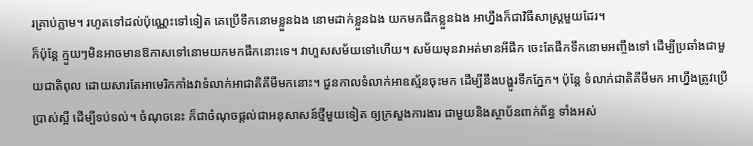រគ្រាប់ភ្លាម។ រហូតទៅដល់ប៉ុណ្ណេះទៅទៀត គេប្រើទឹកនោមខ្លួនឯង នោមដាក់ខ្លួនឯង យកមកផឹកខ្លួនឯង អាហ្នឹងក៏ជាវិធីសាស្ត្រមួយដែរ។
ក៏ប៉ុន្តែ ក្មួយៗមិនអាចមានឱកាសទៅនោមយកមកផឹកនោះទេ។ វាហួសសម័យទៅហើយ។ សម័យមុនវាអត់មានអីផឹក ចេះតែផឹកទឹកនោមអញ្ចឹងទៅ ដើម្បីប្រឆាំងជាមួយជាតិពុល ដោយសារតែអាមេរិកកាំងវាទំលាក់អាជាតិគីមីមកនោះ។ ជួនកាលទំលាក់អាឧស្ម័នចុះមក ដើម្បីនឹងបង្ហូរទឹកភ្នែក។ ប៉ុន្តែ ទំលាក់ជាតិគីមីមក អាហ្នឹងត្រូវប្រើបា្រស់ស្អី ដើម្បីទប់ទល់។ ចំណុចនេះ ក៏ជាចំណុចផ្តល់ជាអនុសាសន៍ថ្មីមួយទៀត ឲ្យក្រសួងការងារ ជាមួយនិងស្ថាប័នពាក់ព័ន្ធ ទាំងអស់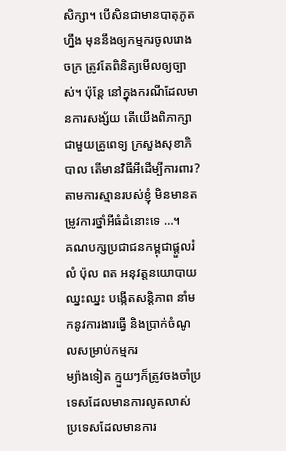សិក្សា។ បើសិនជាមានបាតុភូតហ្នឹង មុននឹងឲ្យកម្មករចូលរោងចក្រ ត្រូវតែពិនិត្យមើលឲ្យច្បាស់។ ប៉ុន្តែ នៅក្នុងករណីដែលមានការសង្ស័យ តើយើងពិភាក្សាជាមួយគ្រូពេទ្យ ក្រសួងសុខាភិបាល តើមានវិធីអីដើម្បីការពារ? តាមការស្មានរបស់ខ្ញុំ មិនមានតម្រូវការថ្នាំអីធំដំនោះទេ …។
គណបក្សប្រជាជនកម្ពុជាផ្តួលរំលំ ប៉ុល ពត អនុវត្តនយោបាយឈ្នះឈ្នះ បង្កើតសន្តិភាព នាំមកនូវការងារធ្វើ និងប្រាក់ចំណូលសម្រាប់កម្មករ
ម្យ៉ាងទៀត ក្មួយៗក៏ត្រូវចងចាំប្រទេសដែលមានការលូតលាស់ ប្រទេសដែលមានការ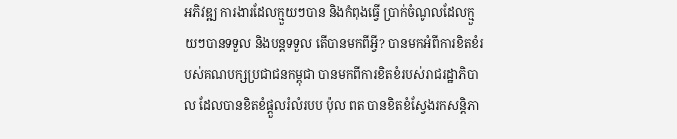អភិវឌ្ឍ ការងារដែលក្មួយៗបាន និងកំពុងធ្វើ ប្រាក់ចំណូលដែលក្មួយៗបានទទួល និងបន្តទទួល តើបានមកពីអ្វី? បានមកអំពីការខិតខំរបស់គណបក្សប្រជាជនកម្ពុជា បានមកពីការខិតខំរបស់រាជរដ្ឋាភិបាល ដែលបានខិតខំផ្តួលរំលំរបប ប៉ុល ពត បានខិតខំស្វែងរកសន្តិភា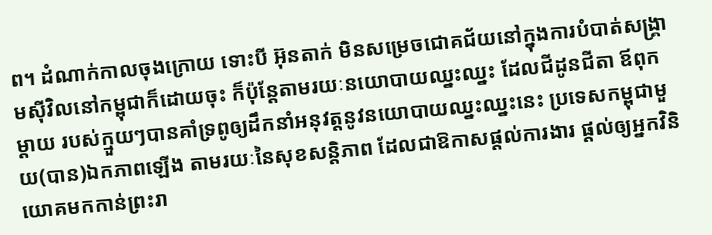ព។ ដំណាក់កាលចុងក្រោយ ទោះបី អ៊ុនតាក់ មិនសម្រេចជោគជ័យនៅក្នុងការបំបាត់សង្គ្រាមស៊ីវិលនៅកម្ពុជាក៏ដោយចុះ ក៏ប៉ុន្តែតាមរយៈនយោបាយឈ្នះឈ្នះ ដែលជីដូនជីតា ឪពុកម្តាយ របស់ក្មួយៗបានគាំទ្រពូឲ្យដឹកនាំអនុវត្តនូវនយោបាយឈ្នះឈ្នះនេះ ប្រទេសកម្ពុជាមួយ(បាន)ឯកភាពឡើង តាមរយៈនៃសុខសន្តិភាព ដែលជាឱកាសផ្តល់ការងារ ផ្តល់ឲ្យអ្នកវិនិយោគមកកាន់ព្រះរា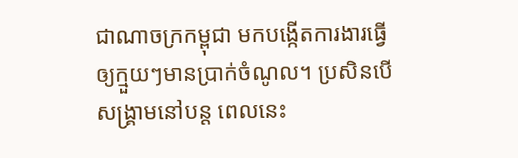ជាណាចក្រកម្ពុជា មកបង្កើតការងារធ្វើឲ្យក្មួយៗមានប្រាក់ចំណូល។ ប្រសិនបើសង្គ្រាមនៅបន្ត ពេលនេះ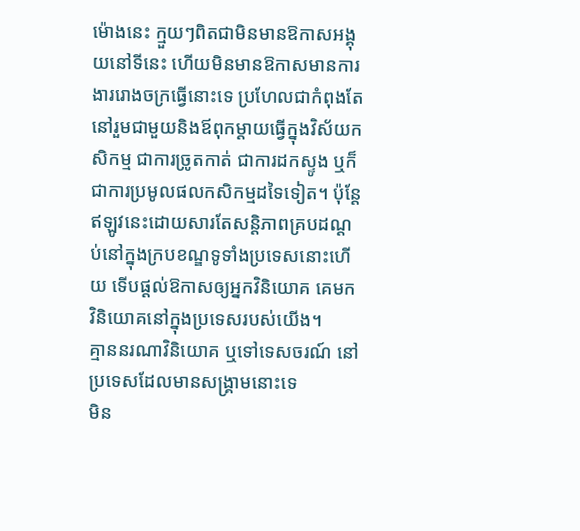ម៉ោងនេះ ក្មួយៗពិតជាមិនមានឱកាសអង្គុយនៅទីនេះ ហើយមិនមានឱកាសមានការងាររោងចក្រធ្វើនោះទេ ប្រហែលជាកំពុងតែនៅរួមជាមួយនិងឪពុកម្តាយធ្វើក្នុងវិស័យកសិកម្ម ជាការច្រូតកាត់ ជាការដកស្ទូង ឬក៏ជាការប្រមូលផលកសិកម្មដទៃទៀត។ ប៉ុន្តែ ឥឡូវនេះដោយសារតែសន្តិភាពគ្របដណ្តប់នៅក្នុងក្របខណ្ឌទូទាំងប្រទេសនោះហើយ ទើបផ្តល់ឱកាសឲ្យអ្នកវិនិយោគ គេមកវិនិយោគនៅក្នុងប្រទេសរបស់យើង។
គ្មាននរណាវិនិយោគ ឬទៅទេសចរណ៍ នៅប្រទេសដែលមានសង្គ្រាមនោះទេ
មិន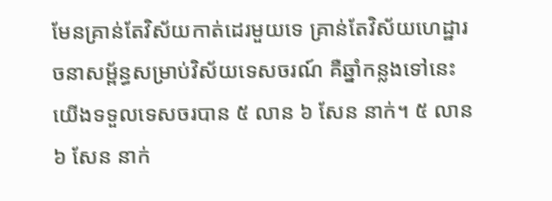មែនគ្រាន់តែវិស័យកាត់ដេរមួយទេ គ្រាន់តែវិស័យហេដ្ឋារចនាសម័្ពន្ធសម្រាប់វិស័យទេសចរណ៍ គឺឆ្នាំកន្លងទៅនេះ យើងទទួលទេសចរបាន ៥ លាន ៦ សែន នាក់។ ៥ លាន ៦ សែន នាក់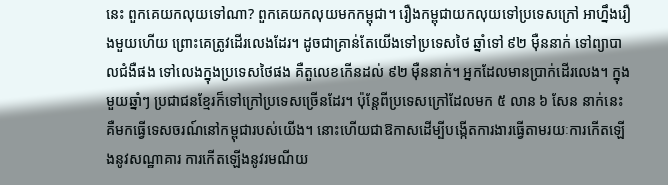នេះ ពួកគេយកលុយទៅណា? ពួកគេយកលុយមកកម្ពុជា។ រឿងកម្ពុជាយកលុយទៅប្រទេសក្រៅ អាហ្នឹងរឿងមួយហើយ ព្រោះគេត្រូវដើរលេងដែរ។ ដូចជាគ្រាន់តែយើងទៅប្រទេសថៃ ឆ្នាំទៅ ៩២ ម៉ឺននាក់ ទៅព្យាបាលជំងឺផង ទៅលេងក្នុងប្រទេសថៃផង គឺតួលេខកើនដល់ ៩២ ម៉ឺននាក់។ អ្នកដែលមានប្រាក់ដើរលេង។ ក្នុងមួយឆ្នាំៗ ប្រជាជនខ្មែរក៏ទៅក្រៅប្រទេសច្រើនដែរ។ ប៉ុន្តែពីប្រទេសក្រៅដែលមក ៥ លាន ៦ សែន នាក់នេះ គឺមកធ្វើទេសចរណ៍នៅកម្ពុជារបស់យើង។ នោះហើយជាឱកាសដើម្បីបង្កើតការងារធ្វើតាមរយៈការកើតឡើងនូវសណ្ឋាគារ ការកើតឡើងនូវរមណីយ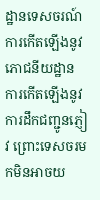ដ្ឋានទេសចរណ៍ ការកើតឡើងនូវភោជនីយដ្ឋាន ការកើតឡើងនូវការដឹកជញ្ជូនភ្ញៀវ ព្រោះទេសចរមកមិនអាចយ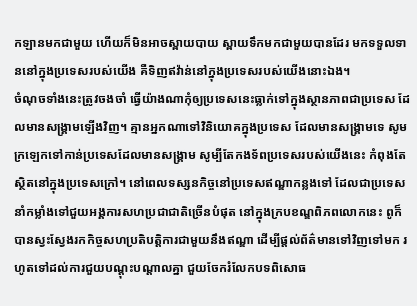កឡានមកជាមួយ ហើយក៏មិនអាចស្ពាយបាយ ស្ពាយទឹកមកជាមួយបានដែរ មកទទួលទាននៅក្នុងប្រទេសរបស់យើង គឺទិញឥវ៉ាន់នៅក្នុងប្រទេសរបស់យើងនោះឯង។
ចំណុចទាំងនេះត្រូវចងចាំ ធ្វើយ៉ាងណាកុំឲ្យប្រទេសនេះធ្លាក់ទៅក្នុងស្ថានភាពជាប្រទេស ដែលមានសង្គ្រាមឡើងវិញ។ គ្មានអ្នកណាទៅវិនិយោគក្នុងប្រទេស ដែលមានសង្គ្រាមទេ សូមក្រឡេកទៅកាន់ប្រទេសដែលមានសង្គ្រាម សូម្បីតែកងទ័ពប្រទេសរបស់យើងនេះ កំពុងតែស្ថិតនៅក្នុងប្រទេសក្រៅ។ នៅពេលទស្សនកិច្ចនៅប្រទេសឥណ្ឌាកន្លងទៅ ដែលជាប្រទេសនាំកម្លាំងទៅជួយអង្គការសហប្រជាជាតិច្រើនបំផុត នៅក្នុងក្របខណ្ឌពិភពលោកនេះ ពូក៏បានស្វះស្វែងរកកិច្ចសហប្រតិបត្តិការជាមួយនឹងឥណ្ឌា ដើម្បីផ្តល់ព័ត៌មានទៅវិញទៅមក រហូតទៅដល់ការជួយបណ្តុះបណ្តាលគ្នា ជួយចែករំលែកបទពិសោធ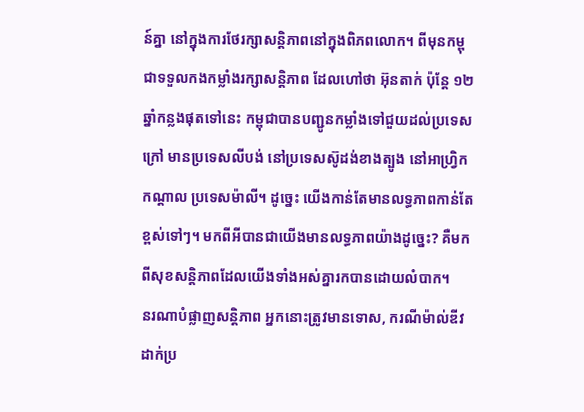ន៍គ្នា នៅក្នុងការថែរក្សាសន្តិភាពនៅក្នុងពិភពលោក។ ពីមុនកម្ពុជាទទួលកងកម្លាំងរក្សាសន្តិភាព ដែលហៅថា អ៊ុនតាក់ ប៉ុន្តែ ១២ ឆ្នាំកន្លងផុតទៅនេះ កម្ពុជាបានបញ្ជូនកម្លាំងទៅជួយដល់ប្រទេសក្រៅ មានប្រទេសលីបង់ នៅប្រទេសស៊ូដង់ខាងត្បូង នៅអាហ្វ្រិកកណ្តាល ប្រទេសម៉ាលី។ ដូច្នេះ យើងកាន់តែមានលទ្ធភាពកាន់តែខ្ពស់ទៅៗ។ មកពីអីបានជាយើងមានលទ្ធភាពយ៉ាងដូច្នេះ? គឺមកពីសុខសន្តិភាពដែលយើងទាំងអស់គ្នារកបានដោយលំបាក។
នរណាបំផ្លាញសន្តិភាព អ្នកនោះត្រូវមានទោស, ករណីម៉ាល់ឌីវដាក់ប្រ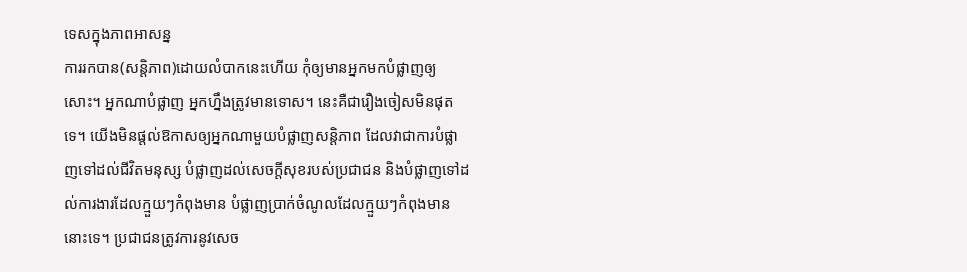ទេសក្នុងភាពអាសន្ន
ការរកបាន(សន្តិភាព)ដោយលំបាកនេះហើយ កុំឲ្យមានអ្នកមកបំផ្លាញឲ្យសោះ។ អ្នកណាបំផ្លាញ អ្នកហ្នឹងត្រូវមានទោស។ នេះគឺជារឿងចៀសមិនផុតទេ។ យើងមិនផ្តល់ឱកាសឲ្យអ្នកណាមួយបំផ្លាញសន្តិភាព ដែលវាជាការបំផ្លាញទៅដល់ជីវិតមនុស្ស បំផ្លាញដល់សេចក្តីសុខរបស់ប្រជាជន និងបំផ្លាញទៅដល់ការងារដែលក្មួយៗកំពុងមាន បំផ្លាញប្រាក់ចំណូលដែលក្មួយៗកំពុងមាននោះទេ។ ប្រជាជនត្រូវការនូវសេច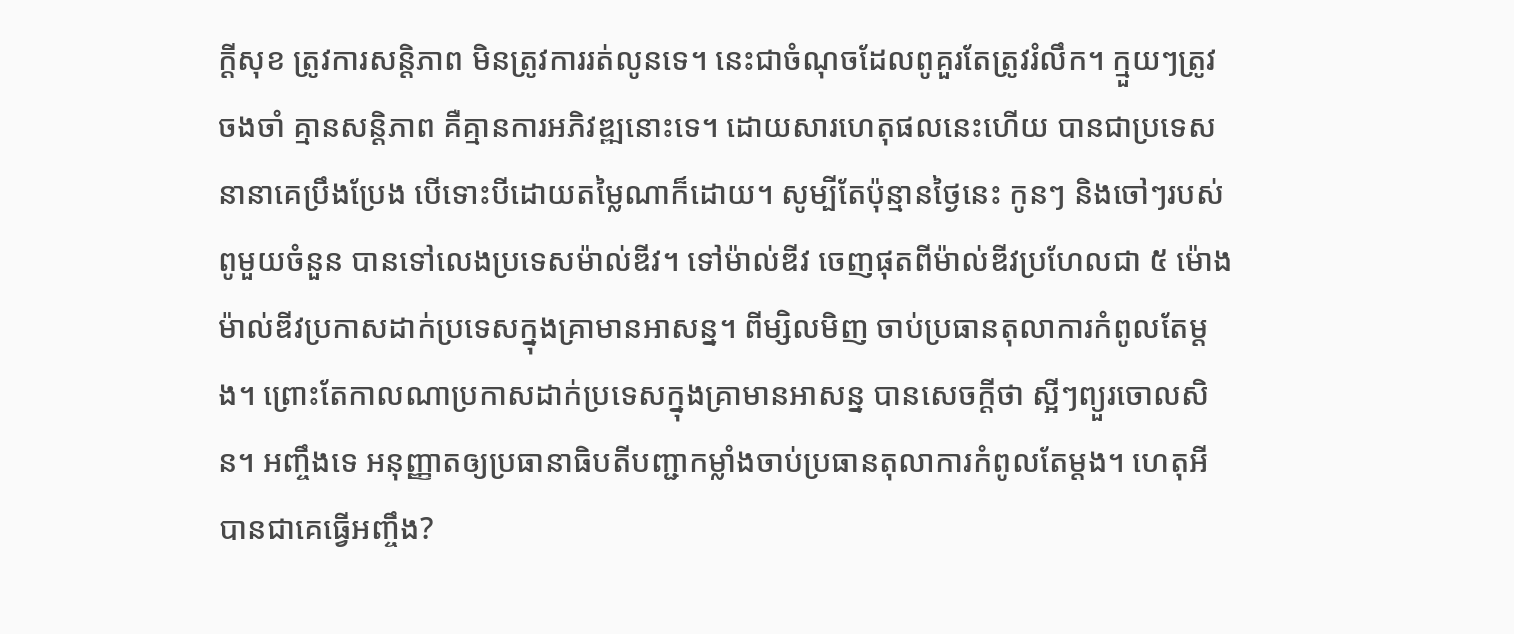ក្តីសុខ ត្រូវការសន្តិភាព មិនត្រូវការរត់លូនទេ។ នេះជាចំណុចដែលពូគួរតែត្រូវរំលឹក។ ក្មួយៗត្រូវចងចាំ គ្មានសន្តិភាព គឺគ្មានការអភិវឌ្ឍនោះទេ។ ដោយសារហេតុផលនេះហើយ បានជាប្រទេសនានាគេប្រឹងប្រែង បើទោះបីដោយតម្លៃណាក៏ដោយ។ សូម្បីតែប៉ុន្មានថ្ងៃនេះ កូនៗ និងចៅៗរបស់ពូមួយចំនួន បានទៅលេងប្រទេសម៉ាល់ឌីវ។ ទៅម៉ាល់ឌីវ ចេញផុតពីម៉ាល់ឌីវប្រហែលជា ៥ ម៉ោង ម៉ាល់ឌីវប្រកាសដាក់ប្រទេសក្នុងគ្រាមានអាសន្ន។ ពីម្សិលមិញ ចាប់ប្រធានតុលាការកំពូលតែម្តង។ ព្រោះតែកាលណាប្រកាសដាក់ប្រទេសក្នុងគ្រាមានអាសន្ន បានសេចក្តីថា ស្អីៗព្យួរចោលសិន។ អញ្ចឹងទេ អនុញ្ញាតឲ្យប្រធានាធិបតីបញ្ជាកម្លាំងចាប់ប្រធានតុលាការកំពូលតែម្តង។ ហេតុអីបានជាគេធ្វើអញ្ចឹង?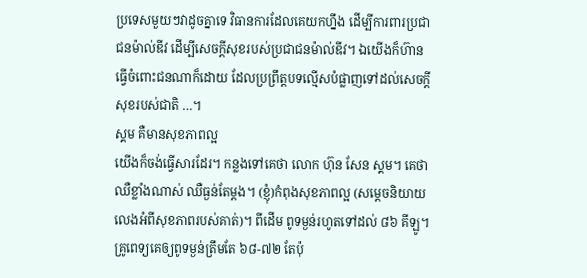ប្រទេសមួយៗវាដូចគ្នាទេ វិធានការដែលគេយកហ្នឹង ដើម្បីការពារប្រជាជនម៉ាល់ឌីវ ដើម្បីសេចក្តីសុខរបស់ប្រជាជនម៉ាល់ឌីវ។ ឯយើងក៏ហ៊ានធ្វើចំពោះជនណាក៏ដោយ ដែលប្រព្រឹត្តបទល្មើសបំផ្លាញទៅដល់សេចក្តីសុខរបស់ជាតិ …។
ស្គម គឺមានសុខភាពល្អ
យើងក៏ចង់ធ្វើសារដែរ។ កន្លងទៅគេថា លោក ហ៊ុន សែន ស្គម។ គេថាឈឺខ្លាំងណាស់ ឈឺធ្ងន់តែម្តង។ (ខ្ញុំ)កំពុងសុខភាពល្អ (សម្តេចនិយាយលេងអំពីសុខភាពរបស់គាត់)។ ពីដើម ពូទម្ងន់រហូតទៅដល់ ៨៦ គីឡូ។ គ្រូពេទ្យគេឲ្យពូទម្ងន់ត្រឹមតែ ៦៨-៧២ តែប៉ុ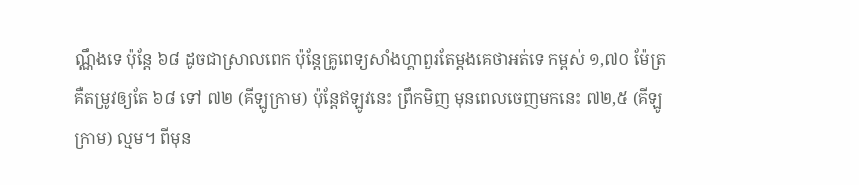ណ្ណឹងទេ ប៉ុន្តែ ៦៨ ដូចជាស្រាលពេក ប៉ុន្តែគ្រូពេទ្យសាំងហ្គាពួរតែម្តងគេថាអត់ទេ កម្ពស់ ១,៧០ ម៉ែត្រ គឺតម្រូវឲ្យតែ ៦៨ ទៅ ៧២ (គីឡូក្រាម) ប៉ុន្តែឥឡូវនេះ ព្រឹកមិញ មុនពេលចេញមកនេះ ៧២,៥ (គីឡូក្រាម) ល្មម។ ពីមុន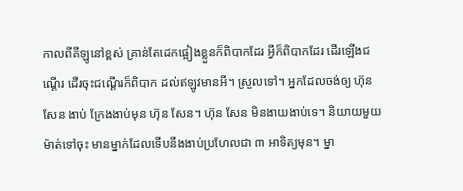កាលពីគីឡូនៅខ្ពស់ គ្រាន់តែដេកផ្អៀងខ្លួនក៏ពិបាកដែរ អ្វីក៏ពិបាកដែរ ដើរឡើងជណ្តើរ ដើរចុះជណ្តើរក៏ពិបាក ដល់ឥឡូវមានអី។ ស្រួលទៅ។ អ្នកដែលចង់ឲ្យ ហ៊ុន សែន ងាប់ ក្រែងងាប់មុន ហ៊ុន សែន។ ហ៊ុន សែន មិនងាយងាប់ទេ។ និយាយមួយម៉ាត់ទៅចុះ មានម្នាក់ដែលទើបនឹងងាប់ប្រហែលជា ៣ អាទិត្យមុន។ ម្នា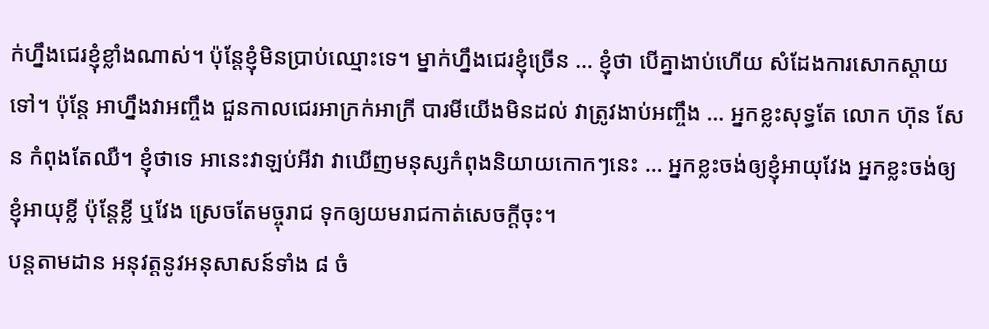ក់ហ្នឹងជេរខ្ញុំខ្លាំងណាស់។ ប៉ុន្តែខ្ញុំមិនប្រាប់ឈ្មោះទេ។ ម្នាក់ហ្នឹងជេរខ្ញុំច្រើន … ខ្ញុំថា បើគ្នាងាប់ហើយ សំដែងការសោកស្តាយទៅ។ ប៉ុន្តែ អាហ្នឹងវាអញ្ចឹង ជួនកាលជេរអាក្រក់អាក្រី បារមីយើងមិនដល់ វាត្រូវងាប់អញ្ចឹង … អ្នកខ្លះសុទ្ធតែ លោក ហ៊ុន សែន កំពុងតែឈឺ។ ខ្ញុំថាទេ អានេះវាឡប់អីវា វាឃើញមនុស្សកំពុងនិយាយកោកៗនេះ … អ្នកខ្លះចង់ឲ្យខ្ញុំអាយុវែង អ្នកខ្លះចង់ឲ្យខ្ញុំអាយុខ្លី ប៉ុន្តែខ្លី ឬវែង ស្រេចតែមច្ចុរាជ ទុកឲ្យយមរាជកាត់សេចក្តីចុះ។
បន្តតាមដាន អនុវត្តនូវអនុសាសន៍ទាំង ៨ ចំ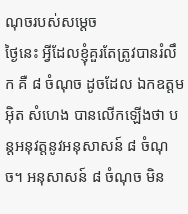ណុចរបស់សម្តេច
ថ្ងៃនេះ អ្វីដែលខ្ញុំគួរតែត្រូវបានរំលឹក គឺ ៨ ចំណុច ដូចដែល ឯកឧត្តម អ៊ិត សំហេង បានលើកឡើងថា បន្តអនុវត្តនូវអនុសាសន៍ ៨ ចំណុច។ អនុសាសន៍ ៨ ចំណុច មិន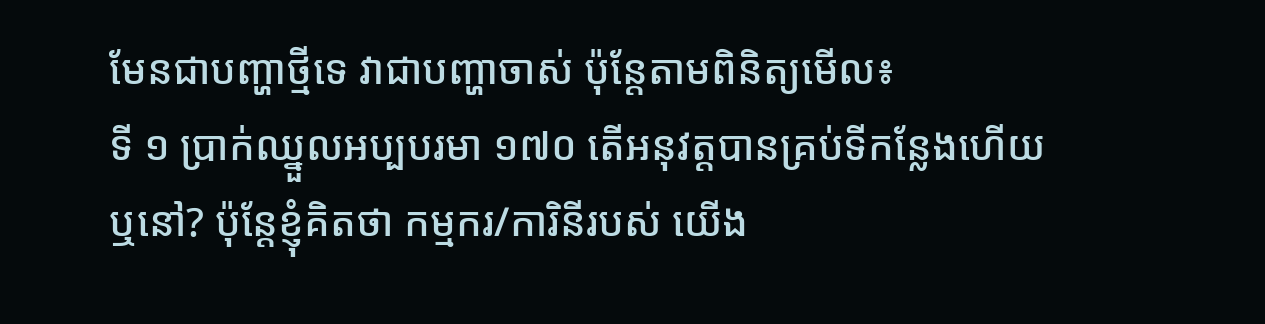មែនជាបញ្ហាថ្មីទេ វាជាបញ្ហាចាស់ ប៉ុន្តែតាមពិនិត្យមើល៖
ទី ១ ប្រាក់ឈ្នួលអប្បបរមា ១៧០ តើអនុវត្តបានគ្រប់ទីកន្លែងហើយឬនៅ? ប៉ុន្តែខ្ញុំគិតថា កម្មករ/ការិនីរបស់ យើង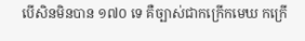បើសិនមិនបាន ១៧០ ទេ គឺច្បាស់ជាកក្រើកមេឃ កក្រើ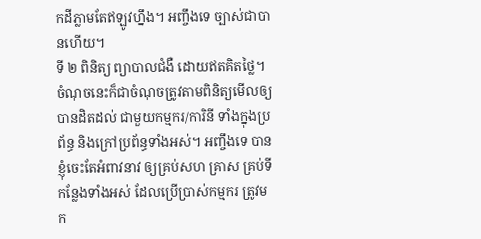កដីភ្លាមតែឥឡូវហ្នឹង។ អញ្ចឹងទេ ច្បាស់ជាបានហើយ។
ទី ២ ពិនិត្យ ព្យាបាលជំងឺ ដោយឥតគិតថ្លៃ។ ចំណុចនេះក៏ជាចំណុចត្រូវតាមពិនិត្យមើលឲ្យបានដិតដល់ ជាមួយកម្មករ/ការិនី ទាំងក្នុងប្រព័ន្ធ និងក្រៅប្រព័ន្ធទាំងអស់។ អញ្ចឹងទេ បានខ្ញុំចេះតែអំពាវនាវ ឲ្យគ្រប់សហ គ្រាស គ្រប់ទីកន្លែងទាំងអស់ ដែលប្រើប្រាស់កម្មករ ត្រូវមក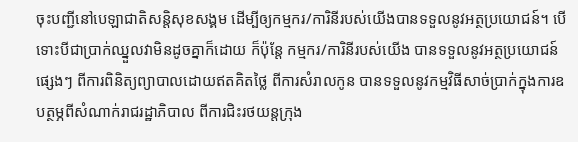ចុះបញ្ជីនៅបេឡាជាតិសន្តិសុខសង្គម ដើម្បីឲ្យកម្មករ/ការិនីរបស់យើងបានទទួលនូវអត្ថប្រយោជន៍។ បើទោះបីជាប្រាក់ឈ្នួលវាមិនដូចគ្នាក៏ដោយ ក៏ប៉ុន្តែ កម្មករ/ការិនីរបស់យើង បានទទួលនូវអត្ថប្រយោជន៍ផ្សេងៗ ពីការពិនិត្យព្យាបាលដោយឥតគិតថ្លៃ ពីការសំរាលកូន បានទទួលនូវកម្មវិធីសាច់ប្រាក់ក្នុងការឧបត្ថម្ភពីសំណាក់រាជរដ្ឋាភិបាល ពីការជិះរថយន្តក្រុង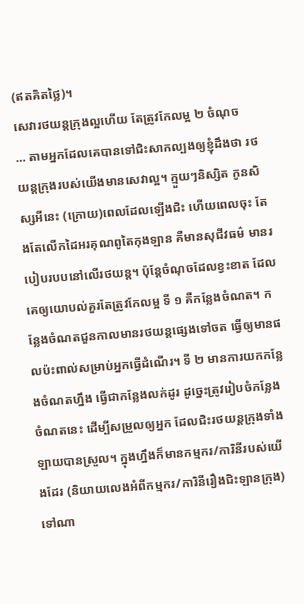(ឥតគិតថ្លៃ)។
សេវារថយន្តក្រុងល្អហើយ តែត្រូវកែលម្អ ២ ចំណុច
… តាមអ្នកដែលគេបានទៅជិះសាកល្បងឲ្យខ្ញុំដឹងថា រថយន្តក្រុងរបស់យើងមានសេវាល្អ។ ក្មួយៗនិស្សិត កូនសិស្សអីនេះ (ក្រោយ)ពេលដែលឡើងជិះ ហើយពេលចុះ តែងតែលើកដៃអរគុណពូតៃកុងឡាន គឺមានសុជីវធម៌ មានរបៀបរបបនៅលើរថយន្ត។ ប៉ុន្តែចំណុចដែលខ្វះខាត ដែលគេឲ្យយោបល់គួរតែត្រូវកែលម្អ ទី ១ គឺកន្លែងចំណត។ កន្លែងចំណតជួនកាលមានរថយន្តផ្សេងទៅចត ធ្វើឲ្យមានផលប៉ះពាល់សម្រាប់អ្នកធ្វើដំណើរ។ ទី ២ មានការយកកន្លែងចំណតហ្នឹង ធ្វើជាកន្លែងលក់ដូរ ដូច្នេះត្រូវរៀបចំកន្លែងចំណតនេះ ដើម្បីសម្រួលឲ្យអ្នក ដែលជិះរថយន្តក្រុងទាំងឡាយបានស្រួល។ ក្នុងហ្នឹងក៏មានកម្មករ/ការិនីរបស់យើងដែរ (និយាយលេងអំពីកម្មករ/ការិនីរឿងជិះឡានក្រុង) ទៅណា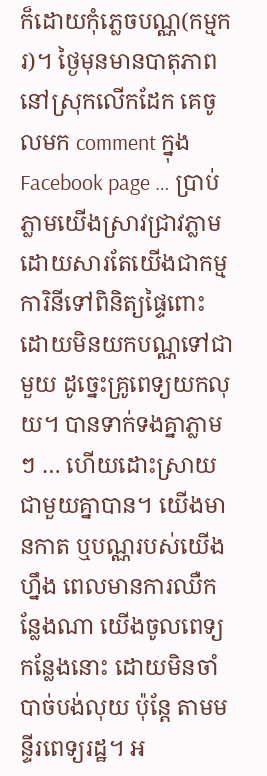ក៏ដោយកុំភ្លេចបណ្ណ(កម្មករ)។ ថ្ងៃមុនមានបាតុភាពនៅស្រុកលើកដែក គេចូលមក comment ក្នុង Facebook page … ប្រាប់ភ្លាមយើងស្រាវជ្រាវភ្លាម ដោយសារតែយើងជាកម្មការិនីទៅពិនិត្យផ្ទៃពោះ ដោយមិនយកបណ្ណទៅជាមួយ ដូច្នេះគ្រូពេទ្យយកលុយ។ បានទាក់ទងគ្នាភ្លាមៗ … ហើយដោះស្រាយជាមួយគ្នាបាន។ យើងមានកាត ឬបណ្ណរបស់យើងហ្នឹង ពេលមានការឈឺកន្លែងណា យើងចូលពេទ្យកន្លែងនោះ ដោយមិនចាំបាច់បង់លុយ ប៉ុន្តែ តាមមន្ទីរពេទ្យរដ្ឋ។ អ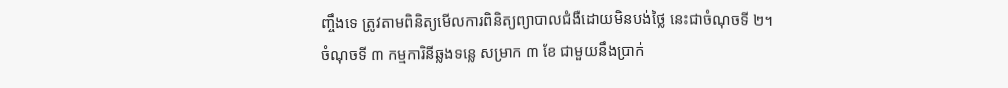ញ្ចឹងទេ ត្រូវតាមពិនិត្យមើលការពិនិត្យព្យាបាលជំងឺដោយមិនបង់ថ្លៃ នេះជាចំណុចទី ២។
ចំណុចទី ៣ កម្មការិនីឆ្លងទន្លេ សម្រាក ៣ ខែ ជាមួយនឹងប្រាក់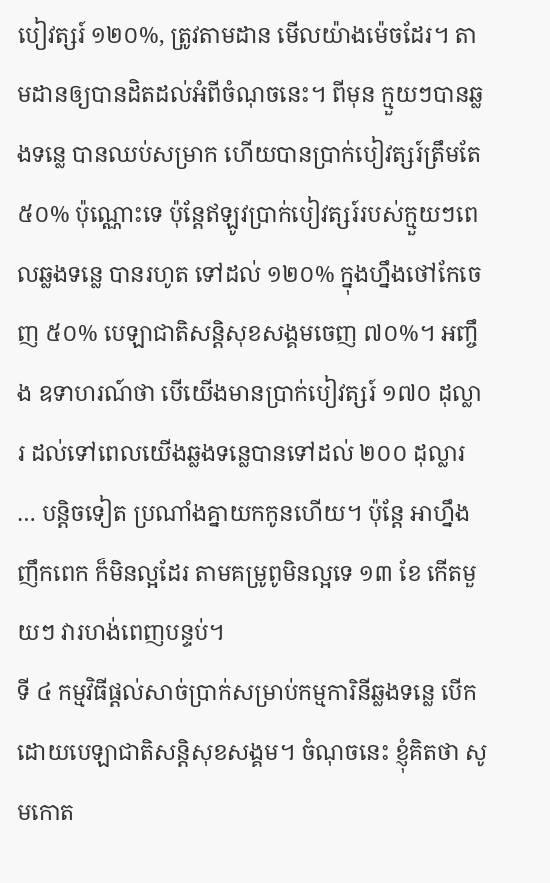បៀវត្សរ៍ ១២០%, ត្រូវតាមដាន មើលយ៉ាងម៉េចដែរ។ តាមដានឲ្យបានដិតដល់អំពីចំណុចនេះ។ ពីមុន ក្មួយៗបានឆ្លងទន្លេ បានឈប់សម្រាក ហើយបានប្រាក់បៀវត្សរ៍ត្រឹមតែ ៥០% ប៉ុណ្ណោះទេ ប៉ុន្តែឥឡូវប្រាក់បៀវត្សរ៍របស់ក្មួយៗពេលឆ្លងទន្លេ បានរហូត ទៅដល់ ១២០% ក្នុងហ្នឹងថៅកែចេញ ៥០% បេឡាជាតិសន្តិសុខសង្គមចេញ ៧០%។ អញ្ចឹង ឧទាហរណ៍ថា បើយើងមានប្រាក់បៀវត្សរ៍ ១៧០ ដុល្លារ ដល់ទៅពេលយើងឆ្លងទន្លេបានទៅដល់ ២០០ ដុល្លារ … បន្តិចទៀត ប្រណាំងគ្នាយកកូនហើយ។ ប៉ុន្តែ អាហ្នឹងញឹកពេក ក៏មិនល្អដែរ តាមគម្រូពូមិនល្អទេ ១៣ ខែ កើតមួយៗ វារហង់ពេញបន្ទប់។
ទី ៤ កម្មវិធីផ្តល់សាច់ប្រាក់សម្រាប់កម្មការិនីឆ្លងទន្លេ បើកដោយបេឡាជាតិសន្តិសុខសង្គម។ ចំណុចនេះ ខ្ញុំគិតថា សូមកោត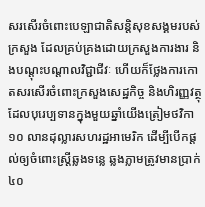សរសើរចំពោះបេឡាជាតិសន្តិសុខសង្គមរបស់ក្រសួង ដែលគ្រប់គ្រងដោយក្រសួងការងារ និងបណ្តុះបណ្តាលវិជ្ជាជីវៈ ហើយក៏ថ្លែងការកោតសរសើរចំពោះក្រសួងសេដ្ឋកិច្ច និងហិរញ្ញវត្ថុ ដែលបុរេប្បទានក្នុងមួយឆ្នាំយើងត្រៀមថវិកា ១០ លានដុល្លារសហរដ្ឋអាមេរិក ដើម្បីបើកផ្តល់ឲ្យចំពោះស្រ្តីឆ្លងទន្លេ ឆ្លងភ្លាមត្រូវមានប្រាក់ ៤០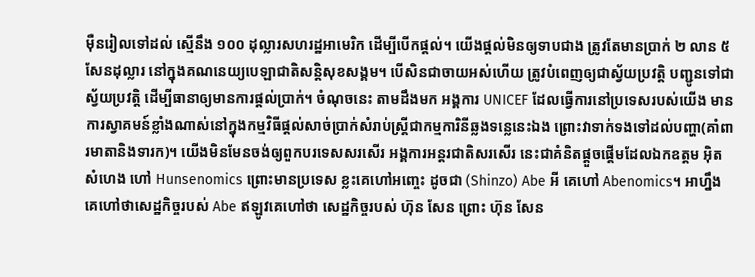ម៉ឺនរៀលទៅដល់ ស្មើនឹង ១០០ ដុល្លារសហរដ្ឋអាមេរិក ដើម្បីបើកផ្តល់។ យើងផ្តល់មិនឲ្យទាបជាង ត្រូវតែមានប្រាក់ ២ លាន ៥ សែនដុល្លារ នៅក្នុងគណនេយ្យបេឡាជាតិសន្តិសុខសង្គម។ បើសិនជាចាយអស់ហើយ ត្រូវបំពេញឲ្យជាស្វ័យប្រវត្តិ បញ្ជូនទៅជាស្វ័យប្រវត្តិ ដើម្បីធានាឲ្យមានការផ្តល់ប្រាក់។ ចំណុចនេះ តាមដឹងមក អង្គការ UNICEF ដែលធ្វើការនៅប្រទេសរបស់យើង មានការស្វាគមន៍ខ្លាំងណាស់នៅក្នុងកម្មវិធីផ្តល់សាច់ប្រាក់សំរាប់ស្រ្តីជាកម្មការិនីឆ្លងទន្លេនេះឯង ព្រោះវាទាក់ទងទៅដល់បញ្ហា(គាំពារមាតានិងទារក)។ យើងមិនមែនចង់ឲ្យពួកបរទេសសរសើរ អង្គការអន្តរជាតិសរសើរ នេះជាគំនិតផ្តួចផ្តើមដែលឯកឧត្តម អ៊ិត សំហេង ហៅ Hunsenomics ព្រោះមានប្រទេស ខ្លះគេហៅអញ្ចេះ ដូចជា (Shinzo) Abe អី គេហៅ Abenomics។ អាហ្នឹងគេហៅថាសេដ្ឋកិច្ចរបស់ Abe ឥឡូវគេហៅថា សេដ្ឋកិច្ចរបស់ ហ៊ុន សែន ព្រោះ ហ៊ុន សែន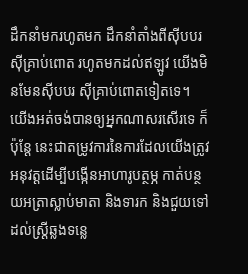ដឹកនាំមករហូតមក ដឹកនាំតាំងពីស៊ីបបរ ស៊ីគ្រាប់ពោត រហូតមកដល់ឥឡូវ យើងមិនមែនស៊ីបបរ ស៊ីគ្រាប់ពោតទៀតទេ។ យើងអត់ចង់បានឲ្យអ្នកណាសរសើរទេ ក៏ប៉ុន្តែ នេះជាតម្រូវការនៃការដែលយើងត្រូវអនុវត្តដើម្បីបង្កើនអាហារូបត្ថម្ភ កាត់បន្ថយអត្រាស្លាប់មាតា និងទារក និងជួយទៅដល់ស្រ្តីឆ្លងទន្លេ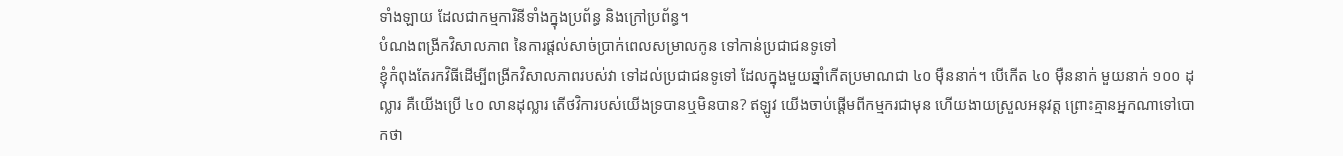ទាំងឡាយ ដែលជាកម្មការិនីទាំងក្នុងប្រព័ន្ធ និងក្រៅប្រព័ន្ធ។
បំណងពង្រីកវិសាលភាព នៃការផ្តល់សាច់ប្រាក់ពេលសម្រាលកូន ទៅកាន់ប្រជាជនទូទៅ
ខ្ញុំកំពុងតែរកវិធីដើម្បីពង្រីកវិសាលភាពរបស់វា ទៅដល់ប្រជាជនទូទៅ ដែលក្នុងមួយឆ្នាំកើតប្រមាណជា ៤០ ម៉ឺននាក់។ បើកើត ៤០ ម៉ឺននាក់ មួយនាក់ ១០០ ដុល្លារ គឺយើងប្រើ ៤០ លានដុល្លារ តើថវិការបស់យើងទ្របានឬមិនបាន? ឥឡូវ យើងចាប់ផ្តើមពីកម្មករជាមុន ហើយងាយស្រួលអនុវត្ត ព្រោះគ្មានអ្នកណាទៅបោកថា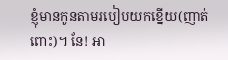ខ្ញុំមានកូនតាមរបៀបយកខ្នើយ(ញាត់ពោះ)។ នែ! អា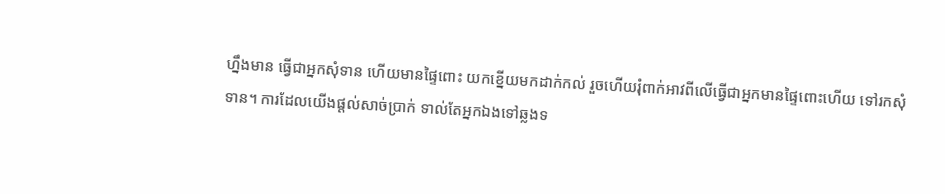ហ្នឹងមាន ធ្វើជាអ្នកសុំទាន ហើយមានផ្ទៃពោះ យកខ្នើយមកដាក់កល់ រួចហើយរុំពាក់អាវពីលើធ្វើជាអ្នកមានផ្ទៃពោះហើយ ទៅរកសុំទាន។ ការដែលយើងផ្តល់សាច់ប្រាក់ ទាល់តែអ្នកឯងទៅឆ្លងទ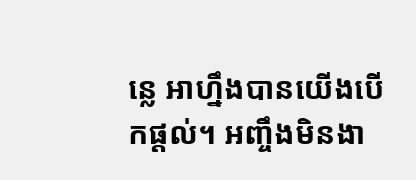ន្លេ អាហ្នឹងបានយើងបើកផ្តល់។ អញ្ចឹងមិនងា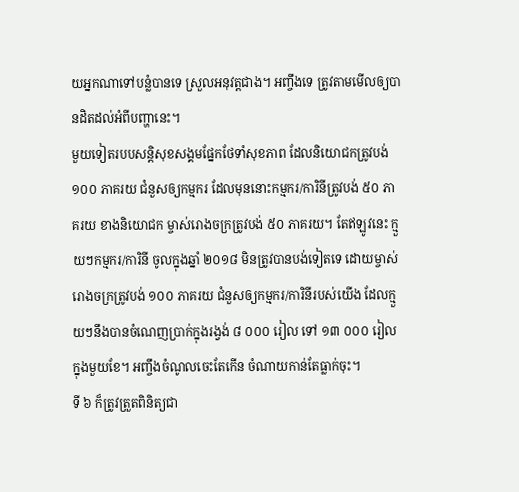យអ្នកណាទៅបន្លំបានទេ ស្រួលអនុវត្តជាង។ អញ្ចឹងទេ ត្រូវតាមមើលឲ្យបានដិតដល់អំពីបញ្ហានេះ។
មួយទៀតរបបសន្តិសុខសង្គមផ្នែកថែទាំសុខភាព ដែលនិយោជកត្រូវបង់ ១០០ ភាគរយ ជំនួសឲ្យកម្មករ ដែលមុននោះកម្មករ/ការិនីត្រូវបង់ ៥០ ភាគរយ ខាងនិយោជក ម្ចាស់រោងចក្រត្រូវបង់ ៥០ ភាគរយ។ តែឥឡូវនេះ ក្មួយៗកម្មករ/ការិនី ចូលក្នុងឆ្នាំ ២០១៨ មិនត្រូវបានបង់ទៀតទេ ដោយម្ចាស់រោងចក្រត្រូវបង់ ១០០ ភាគរយ ជំនួសឲ្យកម្មករ/ការិនីរបស់យើង ដែលក្មួយៗនឹងបានចំណេញប្រាក់ក្នុងរង្វង់ ៨ ០០០ រៀល ទៅ ១៣ ០០០ រៀល ក្នុងមួយខែ។ អញ្ចឹងចំណូលចេះតែកើន ចំណាយកាន់តែធ្លាក់ចុះ។
ទី ៦ ក៏ត្រូវត្រួតពិនិត្យជា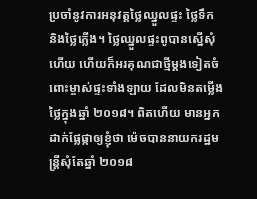ប្រចាំនូវការអនុវត្តថ្លៃឈ្នួលផ្ទះ ថ្លៃទឹក និងថ្លៃភ្លើង។ ថ្លៃឈ្នួលផ្ទះពូបានស្នើសុំហើយ ហើយក៏អរគុណជាថ្មីម្តងទៀតចំពោះម្ចាស់ផ្ទះទាំងឡាយ ដែលមិនតម្លើងថ្លៃក្នុងឆ្នាំ ២០១៨។ ពិតហើយ មានអ្នកដាក់ផ្លែផ្កាឲ្យខ្ញុំថា ម៉េចបាននាយករដ្ឋមន្រ្តីសុំតែឆ្នាំ ២០១៨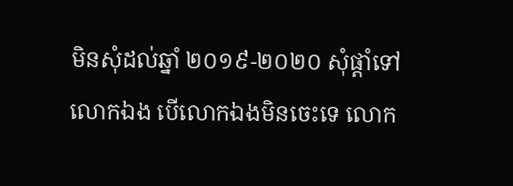មិនសុំដល់ឆ្នាំ ២០១៩-២០២០ សុំផ្តាំទៅលោកឯង បើលោកឯងមិនចេះទេ លោក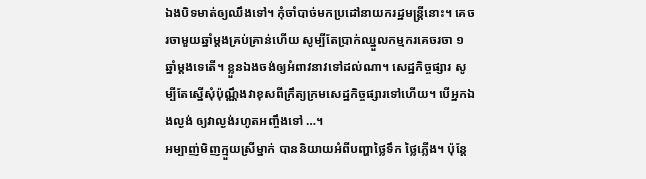ឯងបិទមាត់ឲ្យឈឹងទៅ។ កុំចាំបាច់មកប្រដៅនាយករដ្ឋមន្រ្តីនោះ។ គេចរចាមួយឆ្នាំម្តងគ្រប់គ្រាន់ហើយ សូម្បីតែប្រាក់ឈ្នួលកម្មករគេចរចា ១ ឆ្នាំម្តងទេតើ។ ខ្លួនឯងចង់ឲ្យអំពាវនាវទៅដល់ណា។ សេដ្ឋកិច្ចផ្សារ សូម្បីតែស្នើសុំប៉ុណ្ណឹងវាខុសពីក្រឹត្យក្រមសេដ្ឋកិច្ចផ្សារទៅហើយ។ បើអ្នកឯងល្ងង់ ឲ្យវាល្ងង់រហូតអញ្ចឹងទៅ …។
អម្បាញ់មិញក្មួយស្រីម្នាក់ បាននិយាយអំពីបញ្ហាថ្លៃទឹក ថ្លៃភ្លើង។ ប៉ុន្តែ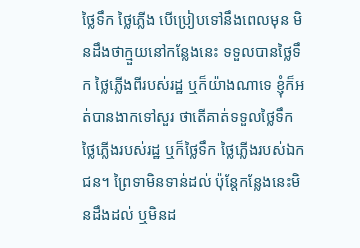ថ្លៃទឹក ថ្លៃភ្លើង បើប្រៀបទៅនឹងពេលមុន មិនដឹងថាក្មួយនៅកន្លែងនេះ ទទួលបានថ្លៃទឹក ថ្លៃភ្លើងពីរបស់រដ្ឋ ឬក៏យ៉ាងណាទេ ខ្ញុំក៏អត់បានងាកទៅសួរ ថាតើគាត់ទទួលថ្លៃទឹក ថ្លៃភ្លើងរបស់រដ្ឋ ឬក៏ថ្លៃទឹក ថ្លៃភ្លើងរបស់ឯកជន។ ព្រៃទាមិនទាន់ដល់ ប៉ុន្តែកន្លែងនេះមិនដឹងដល់ ឬមិនដ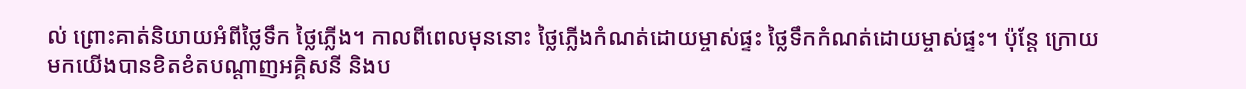ល់ ព្រោះគាត់និយាយអំពីថ្លៃទឹក ថ្លៃភ្លើង។ កាលពីពេលមុននោះ ថ្លៃភ្លើងកំណត់ដោយម្ចាស់ផ្ទះ ថ្លៃទឹកកំណត់ដោយម្ចាស់ផ្ទះ។ ប៉ុន្តែ ក្រោយមកយើងបានខិតខំតបណ្តាញអគ្គិសនី និងប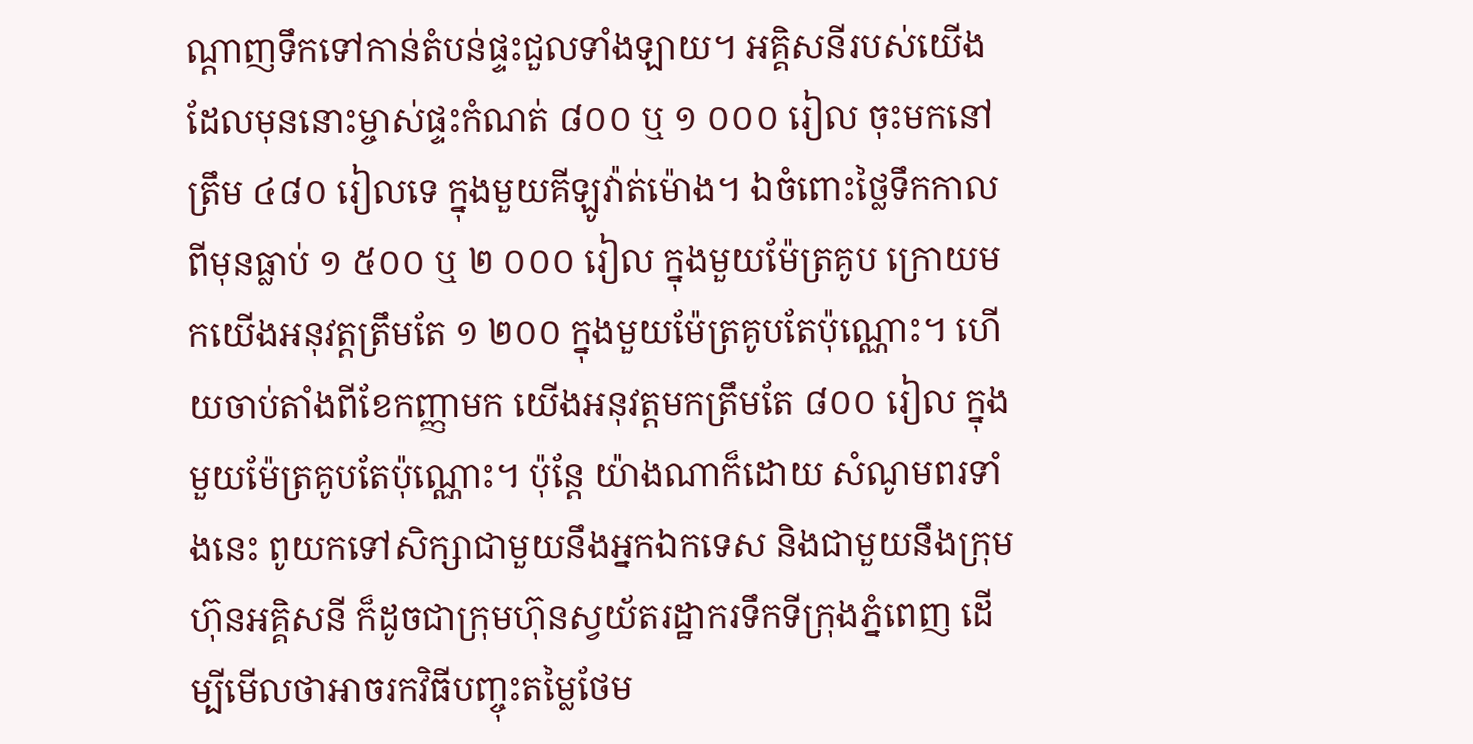ណ្តាញទឹកទៅកាន់តំបន់ផ្ទះជួលទាំងឡាយ។ អគ្គិសនីរបស់យើង ដែលមុននោះម្ចាស់ផ្ទះកំណត់ ៨០០ ឬ ១ ០០០ រៀល ចុះមកនៅត្រឹម ៤៨០ រៀលទេ ក្នុងមួយគីឡូវ៉ាត់ម៉ោង។ ឯចំពោះថ្លៃទឹកកាលពីមុនធ្លាប់ ១ ៥០០ ឬ ២ ០០០ រៀល ក្នុងមួយម៉ែត្រគូប ក្រោយមកយើងអនុវត្តត្រឹមតែ ១ ២០០ ក្នុងមួយម៉ែត្រគូបតែប៉ុណ្ណោះ។ ហើយចាប់តាំងពីខែកញ្ញាមក យើងអនុវត្តមកត្រឹមតែ ៨០០ រៀល ក្នុងមួយម៉ែត្រគូបតែប៉ុណ្ណោះ។ ប៉ុន្តែ យ៉ាងណាក៏ដោយ សំណូមពរទាំងនេះ ពូយកទៅសិក្សាជាមួយនឹងអ្នកឯកទេស និងជាមួយនឹងក្រុមហ៊ុនអគ្គិសនី ក៏ដូចជាក្រុមហ៊ុនស្វយ័តរដ្ឋាករទឹកទីក្រុងភ្នំពេញ ដើម្បីមើលថាអាចរកវិធីបញ្ចុះតម្លៃថែម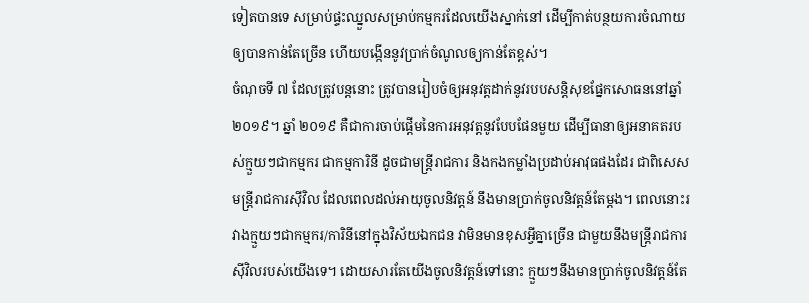ទៀតបានទេ សម្រាប់ផ្ទះឈ្នួលសម្រាប់កម្មករដែលយើងស្នាក់នៅ ដើម្បីកាត់បន្ថយការចំណាយឲ្យបានកាន់តែច្រើន ហើយបង្កើននូវប្រាក់ចំណូលឲ្យកាន់តែខ្ពស់។
ចំណុចទី ៧ ដែលត្រូវបន្តនោះ ត្រូវបានរៀបចំឲ្យអនុវត្តដាក់នូវរបបសន្តិសុខផ្នែកសោធននៅឆ្នាំ ២០១៩។ ឆ្នាំ ២០១៩ គឺជាការចាប់ផ្តើមនៃការអនុវត្តនូវបែបផែនមួយ ដើម្បីធានាឲ្យអនាគតរបស់ក្មួយៗជាកម្មករ ជាកម្មការិនី ដូចជាមន្រ្តីរាជការ និងកងកម្លាំងប្រដាប់អាវុធផងដែរ ជាពិសេសមន្រ្តីរាជការស៊ីវិល ដែលពេលដល់អាយុចូលនិវត្តន៍ នឹងមានប្រាក់ចូលនិវត្តន៍តែម្តង។ ពេលនោះរវាងក្មួយៗជាកម្មករ/ការិនីនៅក្នុងវិស័យឯកជន វាមិនមានខុសអ្វីគ្នាច្រើន ជាមួយនឹងមន្រ្តីរាជការស៊ីវិលរបស់យើងទេ។ ដោយសារតែយើងចូលនិវត្តន៍ទៅនោះ ក្មួយៗនឹងមានប្រាក់ចូលនិវត្តន៍តែ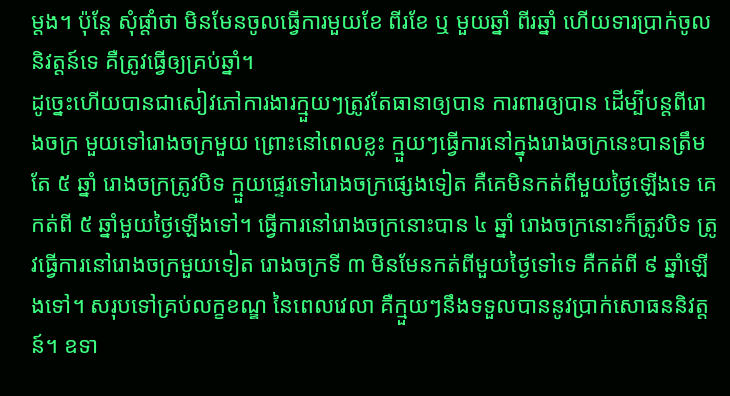ម្តង។ ប៉ុន្តែ សុំផ្តាំថា មិនមែនចូលធ្វើការមួយខែ ពីរខែ ឬ មួយឆ្នាំ ពីរឆ្នាំ ហើយទារប្រាក់ចូលនិវត្តន៍ទេ គឺត្រូវធ្វើឲ្យគ្រប់ឆ្នាំ។
ដូច្នេះហើយបានជាសៀវភៅការងារក្មួយៗត្រូវតែធានាឲ្យបាន ការពារឲ្យបាន ដើម្បីបន្តពីរោងចក្រ មួយទៅរោងចក្រមួយ ព្រោះនៅពេលខ្លះ ក្មួយៗធ្វើការនៅក្នុងរោងចក្រនេះបានត្រឹមតែ ៥ ឆ្នាំ រោងចក្រត្រូវបិទ ក្មួយផ្ទេរទៅរោងចក្រផ្សេងទៀត គឺគេមិនកត់ពីមួយថ្ងៃឡើងទេ គេកត់ពី ៥ ឆ្នាំមួយថ្ងៃឡើងទៅ។ ធ្វើការនៅរោងចក្រនោះបាន ៤ ឆ្នាំ រោងចក្រនោះក៏ត្រូវបិទ ត្រូវធ្វើការនៅរោងចក្រមួយទៀត រោងចក្រទី ៣ មិនមែនកត់ពីមួយថ្ងៃទៅទេ គឺកត់ពី ៩ ឆ្នាំឡើងទៅ។ សរុបទៅគ្រប់លក្ខខណ្ឌ នៃពេលវេលា គឺក្មួយៗនឹងទទួលបាននូវប្រាក់សោធននិវត្តន៍។ ឧទា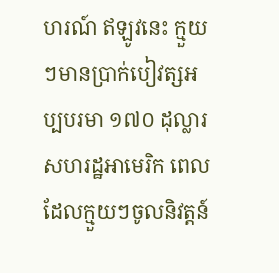ហរណ៍ ឥឡូវនេះ ក្មួយៗមានប្រាក់បៀវត្សអប្បបរមា ១៧០ ដុល្លារសហរដ្ឋអាមេរិក ពេលដែលក្មួយៗចូលនិវត្តន៍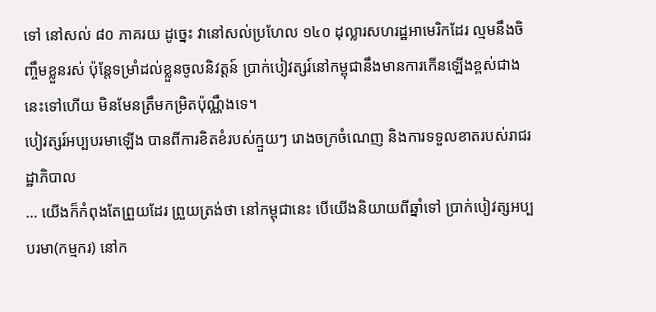ទៅ នៅសល់ ៨០ ភាគរយ ដូច្នេះ វានៅសល់ប្រហែល ១៤០ ដុល្លារសហរដ្ឋអាមេរិកដែរ ល្មមនឹងចិញ្ចឹមខ្លួនរស់ ប៉ុន្តែទម្រាំដល់ខ្លួនចូលនិវត្តន៍ ប្រាក់បៀវត្សរ៍នៅកម្ពុជានឹងមានការកើនឡើងខ្ពស់ជាងនេះទៅហើយ មិនមែនត្រឹមកម្រិតប៉ុណ្ណឹងទេ។
បៀវត្សរ៍អប្បបរមាឡើង បានពីការខិតខំរបស់ក្មួយៗ រោងចក្រចំណេញ និងការទទួលខាតរបស់រាជរដ្ឋាភិបាល
… យើងក៏កំពុងតែព្រួយដែរ ព្រួយត្រង់ថា នៅកម្ពុជានេះ បើយើងនិយាយពីឆ្នាំទៅ ប្រាក់បៀវត្សអប្បបរមា(កម្មករ) នៅក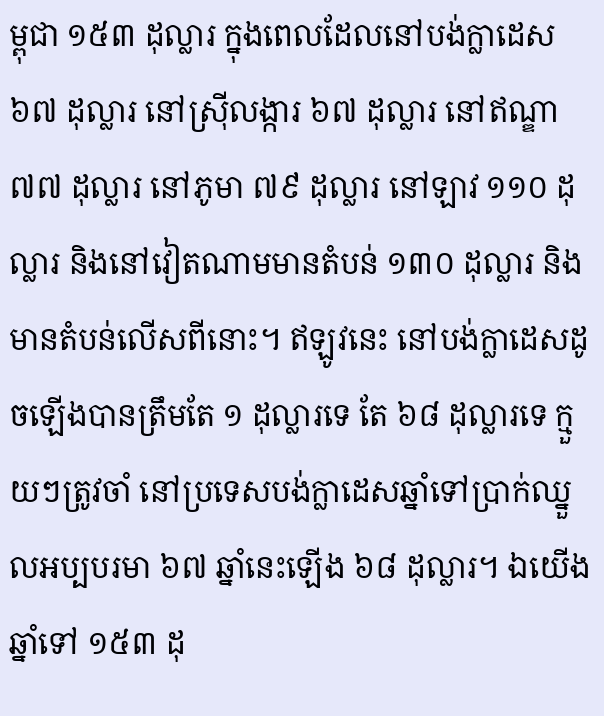ម្ពុជា ១៥៣ ដុល្លារ ក្នុងពេលដែលនៅបង់ក្លាដេស ៦៧ ដុល្លារ នៅស្រ៊ីលង្ការ ៦៧ ដុល្លារ នៅឥណ្ឌា ៧៧ ដុល្លារ នៅភូមា ៧៩ ដុល្លារ នៅឡាវ ១១០ ដុល្លារ និងនៅវៀតណាមមានតំបន់ ១៣០ ដុល្លារ និងមានតំបន់លើសពីនោះ។ ឥឡូវនេះ នៅបង់ក្លាដេសដូចឡើងបានត្រឹមតែ ១ ដុល្លារទេ តែ ៦៨ ដុល្លារទេ ក្មួយៗត្រូវចាំ នៅប្រទេសបង់ក្លាដេសឆ្នាំទៅប្រាក់ឈ្នួលអប្បបរមា ៦៧ ឆ្នាំនេះឡើង ៦៨ ដុល្លារ។ ឯយើងឆ្នាំទៅ ១៥៣ ដុ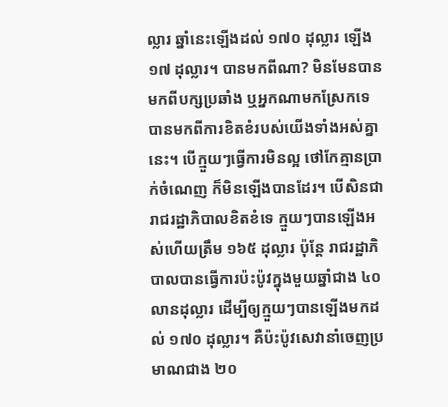ល្លារ ឆ្នាំនេះឡើងដល់ ១៧០ ដុល្លារ ឡើង ១៧ ដុល្លារ។ បានមកពីណា? មិនមែនបានមកពីបក្សប្រឆាំង ឬអ្នកណាមកស្រែកទេ បានមកពីការខិតខំរបស់យើងទាំងអស់គ្នានេះ។ បើក្មួយៗធ្វើការមិនល្អ ថៅកែគ្មានប្រាក់ចំណេញ ក៏មិនឡើងបានដែរ។ បើសិនជារាជរដ្ឋាភិបាលខិតខំទេ ក្មួយៗបានឡើងអស់ហើយត្រឹម ១៦៥ ដុល្លារ ប៉ុន្តែ រាជរដ្ឋាភិបាលបានធ្វើការប៉ះប៉ូវក្នុងមួយឆ្នាំជាង ៤០ លានដុល្លារ ដើម្បីឲ្យក្មួយៗបានឡើងមកដល់ ១៧០ ដុល្លារ។ គឺប៉ះប៉ូវសេវានាំចេញប្រមាណជាង ២០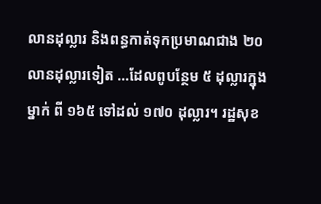លានដុល្លារ និងពន្ធកាត់ទុកប្រមាណជាង ២០ លានដុល្លារទៀត …ដែលពូបន្ថែម ៥ ដុល្លារក្នុងម្នាក់ ពី ១៦៥ ទៅដល់ ១៧០ ដុល្លារ។ រដ្ឋសុខ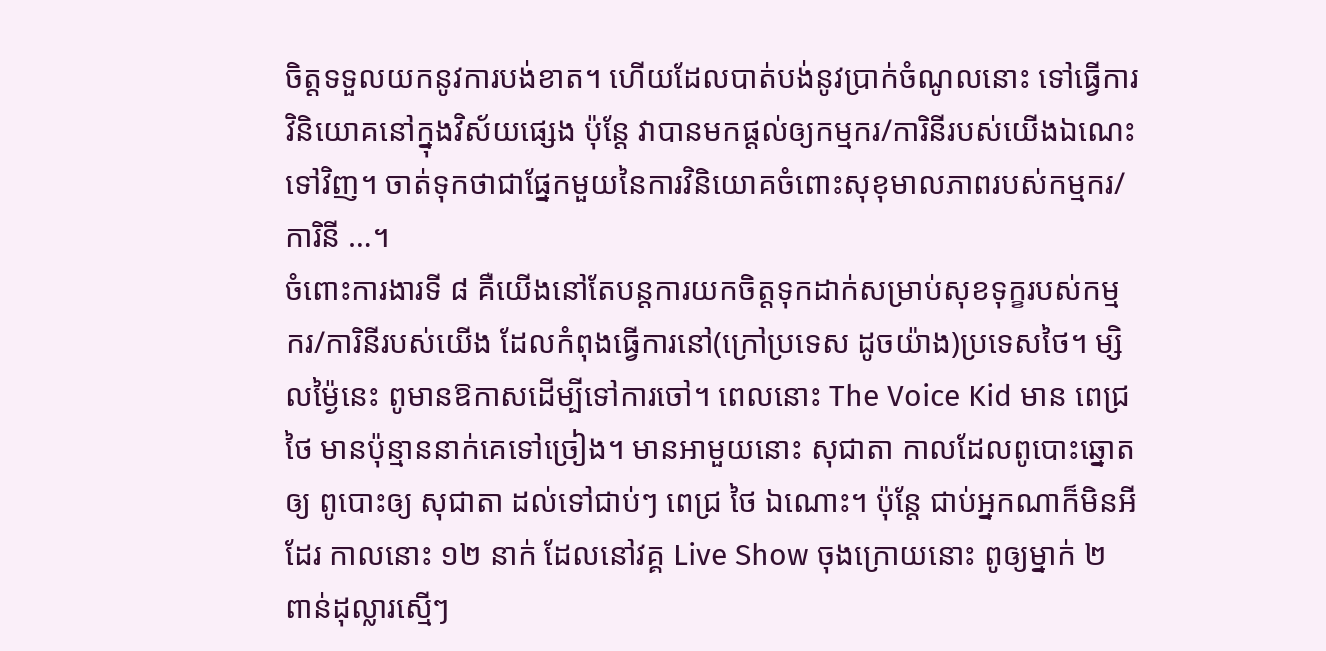ចិត្តទទួលយកនូវការបង់ខាត។ ហើយដែលបាត់បង់នូវប្រាក់ចំណូលនោះ ទៅធ្វើការវិនិយោគនៅក្នុងវិស័យផ្សេង ប៉ុន្តែ វាបានមកផ្តល់ឲ្យកម្មករ/ការិនីរបស់យើងឯណេះទៅវិញ។ ចាត់ទុកថាជាផ្នែកមួយនៃការវិនិយោគចំពោះសុខុមាលភាពរបស់កម្មករ/ការិនី …។
ចំពោះការងារទី ៨ គឺយើងនៅតែបន្តការយកចិត្តទុកដាក់សម្រាប់សុខទុក្ខរបស់កម្មករ/ការិនីរបស់យើង ដែលកំពុងធ្វើការនៅ(ក្រៅប្រទេស ដូចយ៉ាង)ប្រទេសថៃ។ ម្សិលម្ង៉ៃនេះ ពូមានឱកាសដើម្បីទៅការចៅ។ ពេលនោះ The Voice Kid មាន ពេជ្រ ថៃ មានប៉ុន្មាននាក់គេទៅច្រៀង។ មានអាមួយនោះ សុជាតា កាលដែលពូបោះឆ្នោតឲ្យ ពូបោះឲ្យ សុជាតា ដល់ទៅជាប់ៗ ពេជ្រ ថៃ ឯណោះ។ ប៉ុន្តែ ជាប់អ្នកណាក៏មិនអីដែរ កាលនោះ ១២ នាក់ ដែលនៅវគ្គ Live Show ចុងក្រោយនោះ ពូឲ្យម្នាក់ ២ ពាន់ដុល្លារស្មើៗ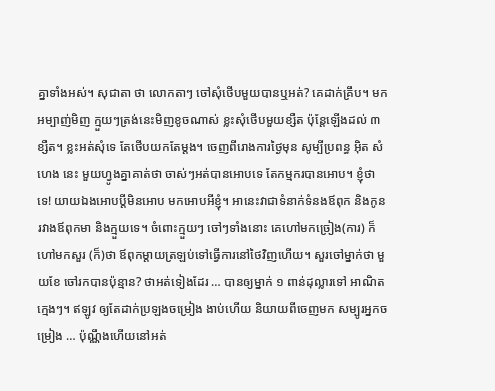គ្នាទាំងអស់។ សុជាតា ថា លោកតាៗ ចៅសុំថើបមួយបានឬអត់? គេដាក់គ្រឹប។ មកអម្បាញ់មិញ ក្មួយៗត្រង់នេះមិញខូចណាស់ ខ្លះសុំថើបមួយខ្សឺត ប៉ុន្តែឡើងដល់ ៣ ខ្សឺត។ ខ្លះអត់សុំទេ តែថើបយកតែម្តង។ ចេញពីរោងការថ្ងៃមុន សូម្បីប្រពន្ធ អ៊ិត សំហេង នេះ មួយហ្វូងគ្នាគាត់ថា ចាស់ៗអត់បានអោបទេ តែកម្មករបានអោប។ ខ្ញុំថា ទេ! យាយឯងអោបប្តីមិនអោប មកអោបអីខ្ញុំ។ អានេះវាជាទំនាក់ទំនងឪពុក និងកូន រវាងឪពុកមា និងក្មួយទេ។ ចំពោះក្មួយៗ ចៅៗទាំងនោះ គេហៅមកច្រៀង(ការ) ក៏ហៅមកសួរ (ក៏)ថា ឪពុកម្តាយត្រឡប់ទៅធ្វើការនៅថៃវិញហើយ។ សួរចៅម្នាក់ថា មួយខែ ចៅរកបានប៉ុន្មាន? ថាអត់ទៀងដែរ … បានឲ្យម្នាក់ ១ ពាន់ដុល្លារទៅ អាណិតក្មេងៗ។ ឥឡូវ ឲ្យតែដាក់ប្រឡងចម្រៀង ងាប់ហើយ និយាយពីចេញមក សម្បូរអ្នកចម្រៀង … ប៉ុណ្ណឹងហើយនៅអត់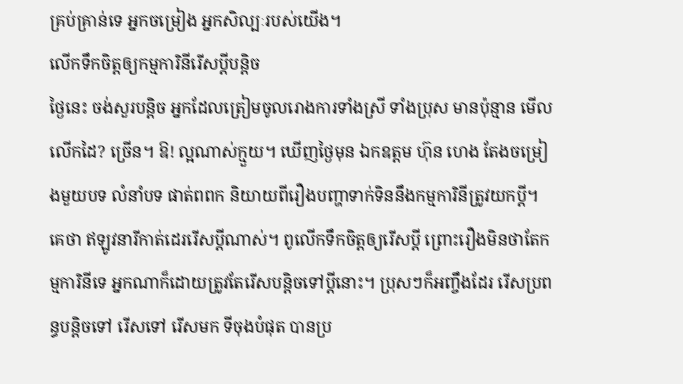គ្រប់គ្រាន់ទេ អ្នកចម្រៀង អ្នកសិល្បៈរបស់យើង។
លើកទឹកចិត្តឲ្យកម្មការិនីរើសប្តីបន្តិច
ថ្ងៃនេះ ចង់សួរបន្តិច អ្នកដែលត្រៀមចូលរោងការទាំងស្រី ទាំងប្រុស មានប៉ុន្មាន មើលលើកដៃ? ច្រើន។ ឱ! ល្អណាស់ក្មួយ។ ឃើញថ្ងៃមុន ឯកឧត្តម ហ៊ុន ហេង តែងចម្រៀងមួយបទ លំនាំបទ ផាត់ពពក និយាយពីរឿងបញ្ហាទាក់ទិននឹងកម្មការិនីត្រូវយកប្តី។ គេថា ឥឡូវនារីកាត់ដេររើសប្តីណាស់។ ពូលើកទឹកចិត្តឲ្យរើសប្តី ព្រោះរឿងមិនថាតែកម្មការិនីទេ អ្នកណាក៏ដោយត្រូវតែរើសបន្តិចទៅប្តីនោះ។ ប្រុសៗក៏អញ្ចឹងដែរ រើសប្រពន្ធបន្តិចទៅ រើសទៅ រើសមក ទីចុងបំផុត បានប្រ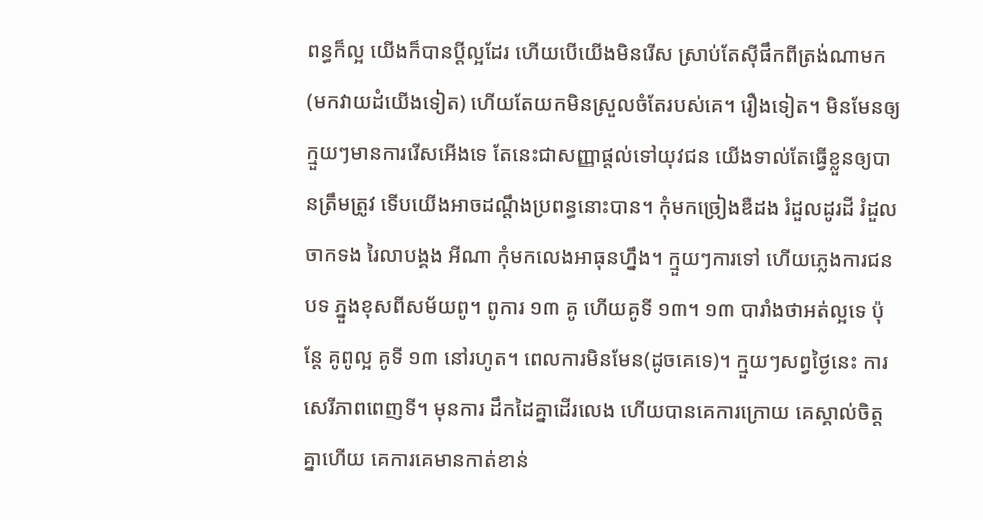ពន្ធក៏ល្អ យើងក៏បានប្តីល្អដែរ ហើយបើយើងមិនរើស ស្រាប់តែស៊ីផឹកពីត្រង់ណាមក(មកវាយដំយើងទៀត) ហើយតែយកមិនស្រួលចំតែរបស់គេ។ រឿងទៀត។ មិនមែនឲ្យក្មួយៗមានការរើសអើងទេ តែនេះជាសញ្ញាផ្តល់ទៅយុវជន យើងទាល់តែធ្វើខ្លួនឲ្យបានត្រឹមត្រូវ ទើបយើងអាចដណ្តឹងប្រពន្ធនោះបាន។ កុំមកច្រៀងឌឺដង រំដួលដូរដី រំដួលចាកទង រៃលាបង្គង អីណា កុំមកលេងអាធុនហ្នឹង។ ក្មួយៗការទៅ ហើយភ្លេងការជនបទ ភ្នួងខុសពីសម័យពូ។ ពូការ ១៣ គូ ហើយគូទី ១៣។ ១៣ បារាំងថាអត់ល្អទេ ប៉ុន្តែ គូពូល្អ គូទី ១៣ នៅរហូត។ ពេលការមិនមែន(ដូចគេទេ)។ ក្មួយៗសព្វថ្ងៃនេះ ការសេរីភាពពេញទី។ មុនការ ដឹកដៃគ្នាដើរលេង ហើយបានគេការក្រោយ គេស្គាល់ចិត្តគ្នាហើយ គេការគេមានកាត់ខាន់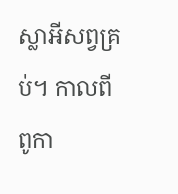ស្លាអីសព្វគ្រប់។ កាលពីពូកា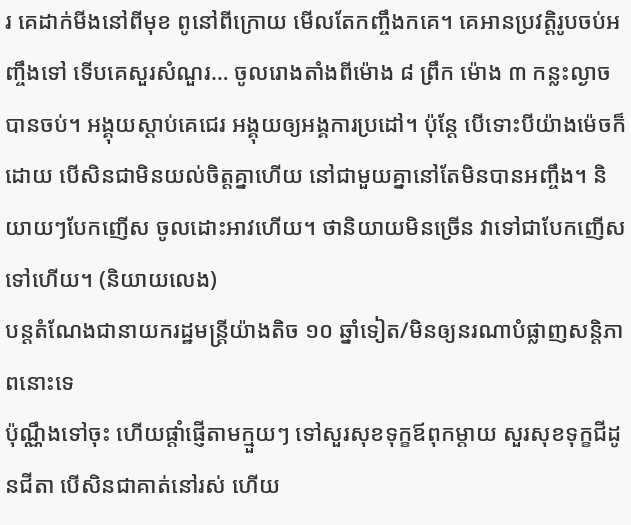រ គេដាក់មីងនៅពីមុខ ពូនៅពីក្រោយ មើលតែកញ្ចឹងកគេ។ គេអានប្រវត្តិរូបចប់អញ្ចឹងទៅ ទើបគេសួរសំណួរ… ចូលរោងតាំងពីម៉ោង ៨ ព្រឹក ម៉ោង ៣ កន្លះល្ងាចបានចប់។ អង្គុយស្តាប់គេជេរ អង្គុយឲ្យអង្គការប្រដៅ។ ប៉ុន្តែ បើទោះបីយ៉ាងម៉េចក៏ដោយ បើសិនជាមិនយល់ចិត្តគ្នាហើយ នៅជាមួយគ្នានៅតែមិនបានអញ្ចឹង។ និយាយៗបែកញើស ចូលដោះអាវហើយ។ ថានិយាយមិនច្រើន វាទៅជាបែកញើសទៅហើយ។ (និយាយលេង)
បន្តតំណែងជានាយករដ្ឋមន្រ្តីយ៉ាងតិច ១០ ឆ្នាំទៀត/មិនឲ្យនរណាបំផ្លាញសន្តិភាពនោះទេ
ប៉ុណ្ណឹងទៅចុះ ហើយផ្តាំផ្ញើតាមក្មួយៗ ទៅសួរសុខទុក្ខឪពុកម្តាយ សួរសុខទុក្ខជីដូនជីតា បើសិនជាគាត់នៅរស់ ហើយ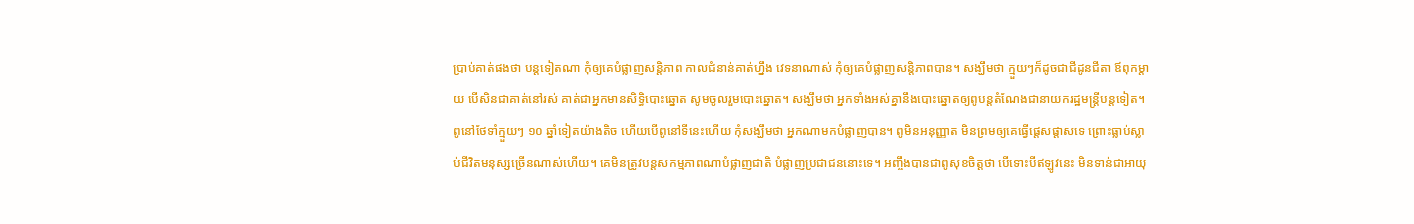ប្រាប់គាត់ផងថា បន្តទៀតណា កុំឲ្យគេបំផ្លាញសន្តិភាព កាលជំនាន់គាត់ហ្នឹង វេទនាណាស់ កុំឲ្យគេបំផ្លាញសន្តិភាពបាន។ សង្ឃឹមថា ក្មួយៗក៏ដូចជាជីដូនជីតា ឪពុកម្តាយ បើសិនជាគាត់នៅរស់ គាត់ជាអ្នកមានសិទ្ធិបោះឆ្នោត សូមចូលរួមបោះឆ្នោត។ សង្ឃឹមថា អ្នកទាំងអស់គ្នានឹងបោះឆ្នោតឲ្យពូបន្តតំណែងជានាយករដ្ឋមន្រ្តីបន្តទៀត។ ពូនៅថែទាំក្មួយៗ ១០ ឆ្នាំទៀតយ៉ាងតិច ហើយបើពូនៅទីនេះហើយ កុំសង្ឃឹមថា អ្នកណាមកបំផ្លាញបាន។ ពូមិនអនុញ្ញាត មិនព្រមឲ្យគេធ្វើផ្តេសផ្តាសទេ ព្រោះធ្លាប់ស្លាប់ជីវិតមនុស្សច្រើនណាស់ហើយ។ គេមិនត្រូវបន្តសកម្មភាពណាបំផ្លាញជាតិ បំផ្លាញប្រជាជននោះទេ។ អញ្ចឹងបានជាពូសុខចិត្តថា បើទោះបីឥឡូវនេះ មិនទាន់ជាអាយុ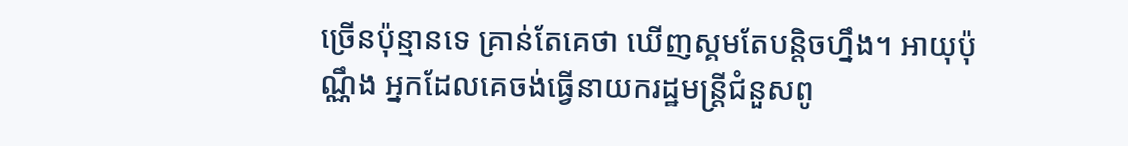ច្រើនប៉ុន្មានទេ គ្រាន់តែគេថា ឃើញស្គមតែបន្តិចហ្នឹង។ អាយុប៉ុណ្ណឹង អ្នកដែលគេចង់ធ្វើនាយករដ្ឋមន្រ្តីជំនួសពូ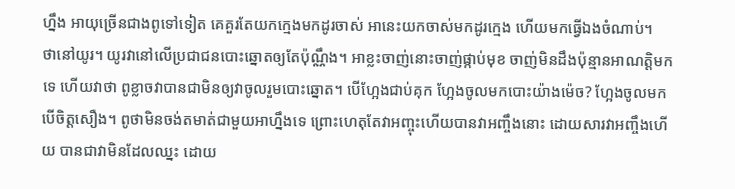ហ្នឹង អាយុច្រើនជាងពូទៅទៀត គេគួរតែយកក្មេងមកដូរចាស់ អានេះយកចាស់មកដូរក្មេង ហើយមកធ្វើឯងចំណាប់។
ថានៅយូរ។ យូរវានៅលើប្រជាជនបោះឆ្នោតឲ្យតែប៉ុណ្ណឹង។ អាខ្លះចាញ់នោះចាញ់ផ្កាប់មុខ ចាញ់មិនដឹងប៉ុន្មានអាណត្តិមកទេ ហើយវាថា ពូខ្លាចវាបានជាមិនឲ្យវាចូលរួមបោះឆ្នោត។ បើហ្អែងជាប់គុក ហ្អែងចូលមកបោះយ៉ាងម៉េច? ហ្អែងចូលមក បើចិត្តសឿង។ ពូថាមិនចង់តមាត់ជាមួយអាហ្នឹងទេ ព្រោះហេតុតែវាអញ្ចុះហើយបានវាអញ្ចឹងនោះ ដោយសារវាអញ្ចឹងហើយ បានជាវាមិនដែលឈ្នះ ដោយ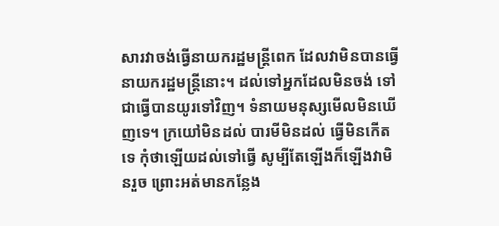សារវាចង់ធ្វើនាយករដ្ឋមន្រ្តីពេក ដែលវាមិនបានធ្វើនាយករដ្ឋមន្រ្តីនោះ។ ដល់ទៅអ្នកដែលមិនចង់ ទៅជាធ្វើបានយូរទៅវិញ។ ទំនាយមនុស្សមើលមិនឃើញទេ។ ក្រយៅមិនដល់ បារមីមិនដល់ ធ្វើមិនកើតទេ កុំថាឡើយដល់ទៅធ្វើ សូម្បីតែឡើងក៏ឡើងវាមិនរួច ព្រោះអត់មានកន្លែង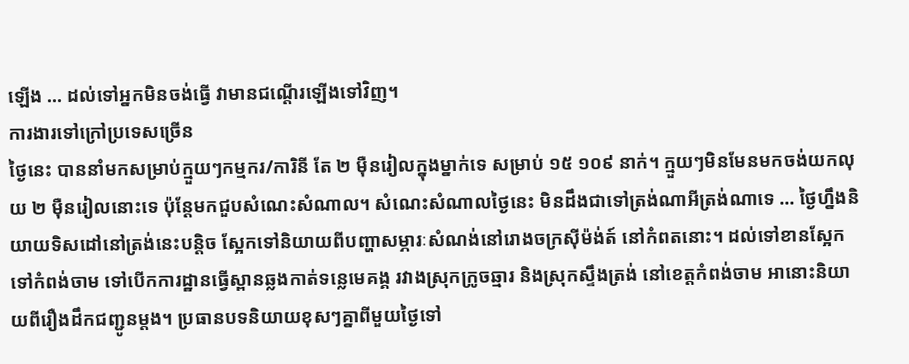ឡើង … ដល់ទៅអ្នកមិនចង់ធ្វើ វាមានជណ្តើរឡើងទៅវិញ។
ការងារទៅក្រៅប្រទេសច្រើន
ថ្ងៃនេះ បាននាំមកសម្រាប់ក្មួយៗកម្មករ/ការិនី តែ ២ ម៉ឺនរៀលក្នុងម្នាក់ទេ សម្រាប់ ១៥ ១០៩ នាក់។ ក្មួយៗមិនមែនមកចង់យកលុយ ២ ម៉ឺនរៀលនោះទេ ប៉ុន្តែមកជួបសំណេះសំណាល។ សំណេះសំណាលថ្ងៃនេះ មិនដឹងជាទៅត្រង់ណាអីត្រង់ណាទេ … ថ្ងៃហ្នឹងនិយាយទិសដៅនៅត្រង់នេះបន្តិច ស្អែកទៅនិយាយពីបញ្ហាសម្ភារៈសំណង់នៅរោងចក្រស៊ីម៉ង់ត៍ នៅកំពតនោះ។ ដល់ទៅខានស្អែកទៅកំពង់ចាម ទៅបើកការដ្ឋានធ្វើស្ពានឆ្លងកាត់ទន្លេមេគង្គ រវាងស្រុកក្រូចឆ្មារ និងស្រុកស្ទឹងត្រង់ នៅខេត្តកំពង់ចាម អានោះនិយាយពីរឿងដឹកជញ្ជូនម្តង។ ប្រធានបទនិយាយខុសៗគ្នាពីមួយថ្ងៃទៅ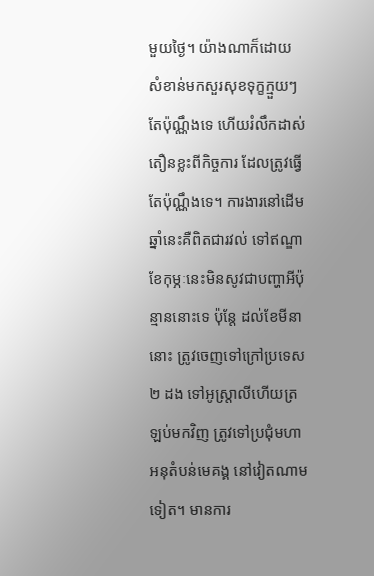មួយថ្ងៃ។ យ៉ាងណាក៏ដោយ សំខាន់មកសួរសុខទុក្ខក្មួយៗតែប៉ុណ្ណឹងទេ ហើយរំលឹកដាស់តឿនខ្លះពីកិច្ចការ ដែលត្រូវធ្វើតែប៉ុណ្ណឹងទេ។ ការងារនៅដើមឆ្នាំនេះគឺពិតជារវល់ ទៅឥណ្ឌា ខែកុម្ភៈនេះមិនសូវជាបញ្ហាអីប៉ុន្មាននោះទេ ប៉ុន្តែ ដល់ខែមីនានោះ ត្រូវចេញទៅក្រៅប្រទេស ២ ដង ទៅអូស្រ្តាលីហើយត្រឡប់មកវិញ ត្រូវទៅប្រជុំមហាអនុតំបន់មេគង្គ នៅវៀតណាមទៀត។ មានការ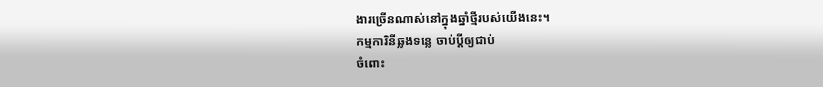ងារច្រើនណាស់នៅក្នុងឆ្នាំថ្មីរបស់យើងនេះ។
កម្មការិនីឆ្លងទន្លេ ចាប់ប្តីឲ្យជាប់
ចំពោះ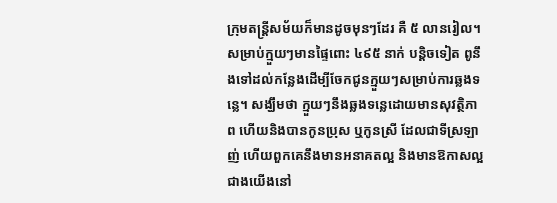ក្រុមតន្រ្តីសម័យក៏មានដូចមុនៗដែរ គឺ ៥ លានរៀល។ សម្រាប់ក្មួយៗមានផ្ទៃពោះ ៤៩៥ នាក់ បន្តិចទៀត ពូនឹងទៅដល់កន្លែងដើម្បីចែកជូនក្មួយៗសម្រាប់ការឆ្លងទន្លេ។ សង្ឃឹមថា ក្មួយៗនឹងឆ្លងទន្លេដោយមានសុវត្ថិភាព ហើយនិងបានកូនប្រុស ឬកូនស្រី ដែលជាទីស្រឡាញ់ ហើយពួកគេនឹងមានអនាគតល្អ និងមានឱកាសល្អជាងយើងនៅ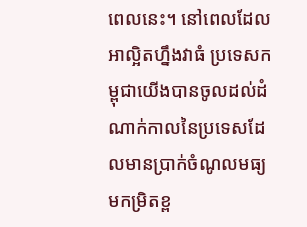ពេលនេះ។ នៅពេលដែលអាល្អិតហ្នឹងវាធំ ប្រទេសកម្ពុជាយើងបានចូលដល់ដំណាក់កាលនៃប្រទេសដែលមានប្រាក់ចំណូលមធ្យមកម្រិតខ្ព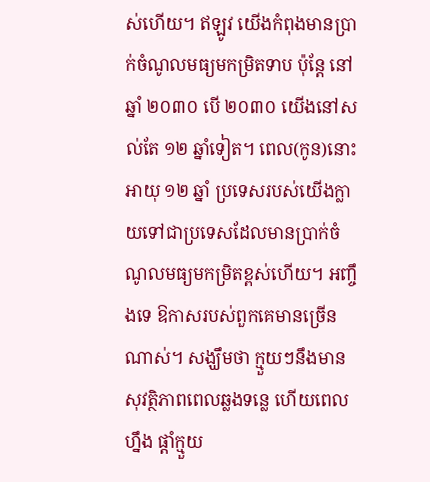ស់ហើយ។ ឥឡូវ យើងកំពុងមានប្រាក់ចំណូលមធ្យមកម្រិតទាប ប៉ុន្តែ នៅឆ្នាំ ២០៣០ បើ ២០៣០ យើងនៅសល់តែ ១២ ឆ្នាំទៀត។ ពេល(កូន)នោះអាយុ ១២ ឆ្នាំ ប្រទេសរបស់យើងក្លាយទៅជាប្រទេសដែលមានប្រាក់ចំណូលមធ្យមកម្រិតខ្ពស់ហើយ។ អញ្ចឹងទេ ឱកាសរបស់ពួកគេមានច្រើនណាស់។ សង្ឃឹមថា ក្មួយៗនឹងមានសុវត្ថិភាពពេលឆ្លងទន្លេ ហើយពេលហ្នឹង ផ្តាំក្មួយ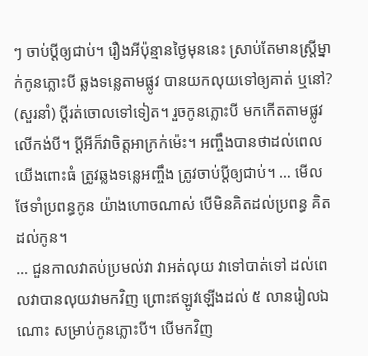ៗ ចាប់ប្តីឲ្យជាប់។ រឿងអីប៉ុន្មានថ្ងៃមុននេះ ស្រាប់តែមានស្ត្រីម្នាក់កូនភ្លោះបី ឆ្លងទន្លេតាមផ្លូវ បានយកលុយទៅឲ្យគាត់ ឬនៅ? (សួរនាំ) ប្តីរត់ចោលទៅទៀត។ រួចកូនភ្លោះបី មកកើតតាមផ្លូវ លើកង់បី។ ប្តីអីក៏វាចិត្តអាក្រក់ម៉េះ។ អញ្ចឹងបានថាដល់ពេលយើងពោះធំ ត្រូវឆ្លងទន្លេអញ្ចឹង ត្រូវចាប់ប្តីឲ្យជាប់។ … មើលថែទាំប្រពន្ធកូន យ៉ាងហោចណាស់ បើមិនគិតដល់ប្រពន្ធ គិតដល់កូន។
… ជួនកាលវាតប់ប្រមល់វា វាអត់លុយ វាទៅបាត់ទៅ ដល់ពេលវាបានលុយវាមកវិញ ព្រោះឥឡូវឡើងដល់ ៥ លានរៀលឯណោះ សម្រាប់កូនភ្លោះបី។ បើមកវិញ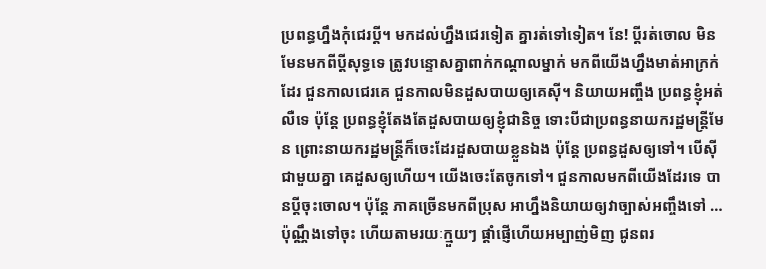ប្រពន្ធហ្នឹងកុំជេរប្តី។ មកដល់ហ្នឹងជេរទៀត គ្នារត់ទៅទៀត។ នែ! ប្តីរត់ចោល មិនមែនមកពីប្តីសុទ្ធទេ ត្រូវបន្ទោសគ្នាពាក់កណ្តាលម្នាក់ មកពីយើងហ្នឹងមាត់អាក្រក់ដែរ ជួនកាលជេរគេ ជួនកាលមិនដួសបាយឲ្យគេស៊ី។ និយាយអញ្ចឹង ប្រពន្ធខ្ញុំអត់លឺទេ ប៉ុន្តែ ប្រពន្ធខ្ញុំតែងតែដួសបាយឲ្យខ្ញុំជានិច្ច ទោះបីជាប្រពន្ធនាយករដ្ឋមន្រ្តីមែន ព្រោះនាយករដ្ឋមន្រ្តីក៏ចេះដែរដួសបាយខ្លួនឯង ប៉ុន្តែ ប្រពន្ធដួសឲ្យទៅ។ បើស៊ីជាមួយគ្នា គេដួសឲ្យហើយ។ យើងចេះតែចូកទៅ។ ជួនកាលមកពីយើងដែរទេ បានប្តីចុះចោល។ ប៉ុន្តែ ភាគច្រើនមកពីប្រុស អាហ្នឹងនិយាយឲ្យវាច្បាស់អញ្ចឹងទៅ … ប៉ុណ្ណឹងទៅចុះ ហើយតាមរយៈក្មួយៗ ផ្តាំផ្ញើហើយអម្បាញ់មិញ ជូនពរ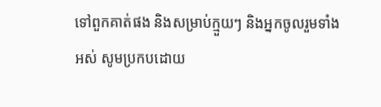ទៅពួកគាត់ផង និងសម្រាប់ក្មួយៗ និងអ្នកចូលរួមទាំងអស់ សូមប្រកបដោយ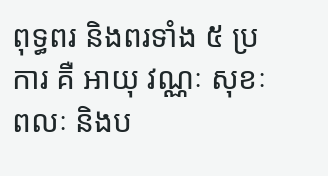ពុទ្ធពរ និងពរទាំង ៥ ប្រការ គឺ អាយុ វណ្ណៈ សុខៈ ពលៈ និងប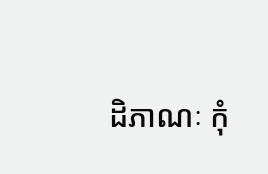ដិភាណៈ កុំ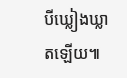បីឃ្លៀងឃ្លាតឡើយ៕